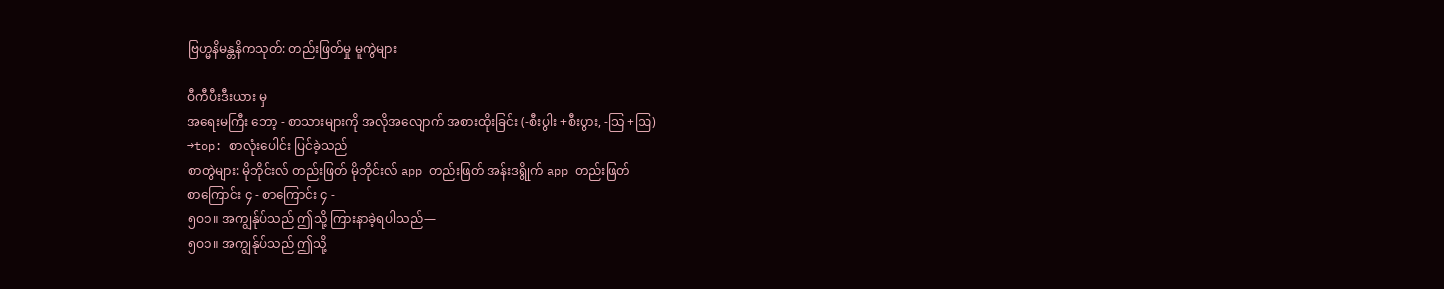ဗြဟ္မနိမန္တနိကသုတ်: တည်းဖြတ်မှု မူကွဲများ

ဝီကီပီးဒီးယား မှ
အရေးမကြီး ဘော့ - စာသားများကို အလိုအလျောက် အစားထိုးခြင်း (-စီးပွါး +စီးပွား, -သြ +ဩ)
→top: စာလုံးပေါင်း ပြင်ခဲ့သည်
စာတွဲများ: မိုဘိုင်းလ် တည်းဖြတ် မိုဘိုင်းလ် app တည်းဖြတ် အန်းဒရွိုက် app တည်းဖြတ်
စာကြောင်း ၄ - စာကြောင်း ၄ -
၅ဝ၁။ အကျွန်ုပ်သည် ဤသို့ ကြားနာခဲ့ရပါသည်—
၅ဝ၁။ အကျွန်ုပ်သည် ဤသို့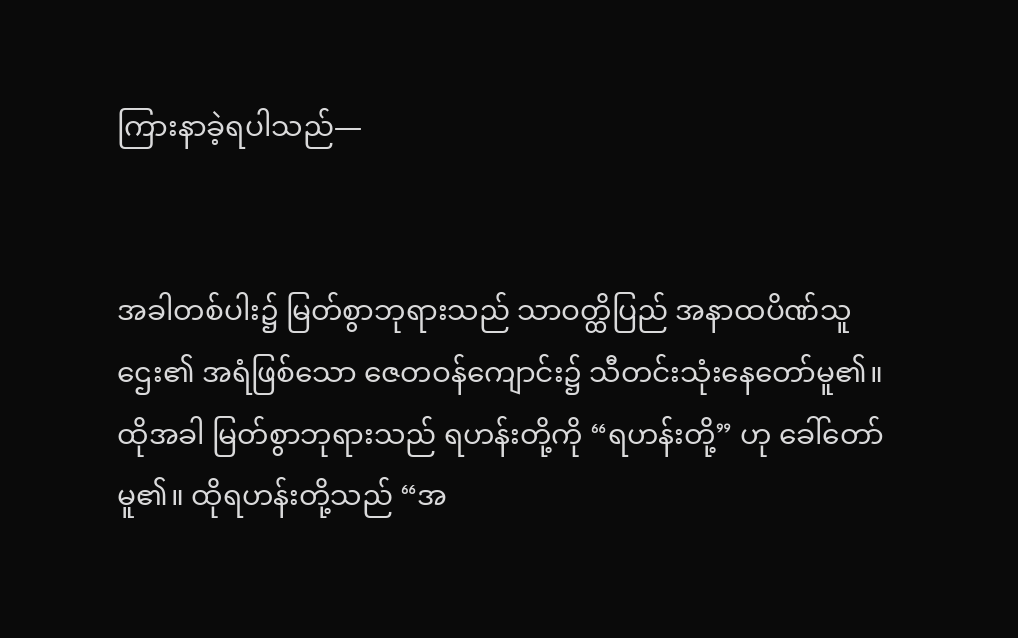ကြားနာခဲ့ရပါသည်—


အခါတစ်ပါး၌ မြတ်စွာဘုရားသည် သာဝတ္ထိပြည် အနာထပိဏ်သူဌေး၏ အရံဖြစ်သော ဇေတဝန်ကျောင်း၌ သီတင်းသုံးနေတော်မူ၏။ ထိုအခါ မြတ်စွာဘုရားသည် ရဟန်းတို့ကို “ရဟန်းတို့” ဟု ခေါ်တော်မူ၏။ ထိုရဟန်းတို့သည် “အ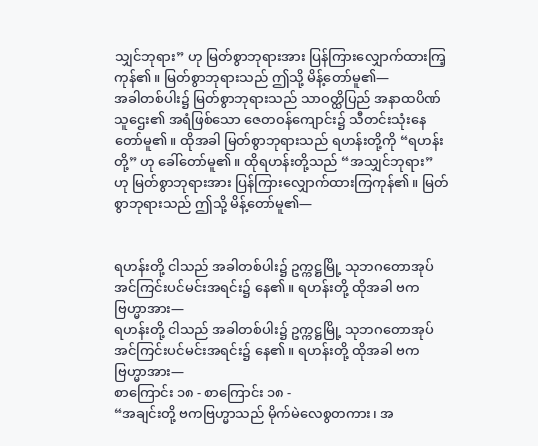သျှင်ဘုရား” ဟု မြတ်စွာဘုရားအား ပြန်ကြားလျှောက်ထားကြ့ကုန်၏။ မြတ်စွာဘုရားသည် ဤသို့ မိန့်တော်မူ၏—
အခါတစ်ပါး၌ မြတ်စွာဘုရားသည် သာဝတ္ထိပြည် အနာထပိဏ်သူဌေး၏ အရံဖြစ်သော ဇေတဝန်ကျောင်း၌ သီတင်းသုံးနေတော်မူ၏။ ထိုအခါ မြတ်စွာဘုရားသည် ရဟန်းတို့ကို “ရဟန်းတို့” ဟု ခေါ်တော်မူ၏။ ထိုရဟန်းတို့သည် “အသျှင်ဘုရား” ဟု မြတ်စွာဘုရားအား ပြန်ကြားလျှောက်ထားကြကုန်၏။ မြတ်စွာဘုရားသည် ဤသို့ မိန့်တော်မူ၏—


ရဟန်းတို့ ငါသည် အခါတစ်ပါး၌ ဥက္ကဋ္ဌမြို့ သုဘဂတောအုပ် အင်ကြင်းပင်မင်းအရင်း၌ နေ၏။ ရဟန်းတို့ ထိုအခါ ဗကဗြဟ္မာအား—
ရဟန်းတို့ ငါသည် အခါတစ်ပါး၌ ဥက္ကဋ္ဌမြို့ သုဘဂတောအုပ် အင်ကြင်းပင်မင်းအရင်း၌ နေ၏။ ရဟန်းတို့ ထိုအခါ ဗကဗြဟ္မာအား—
စာကြောင်း ၁၈ - စာကြောင်း ၁၈ -
“အချင်းတို့ ဗကဗြဟ္မာသည် မိုက်မဲလေစွတကား၊ အ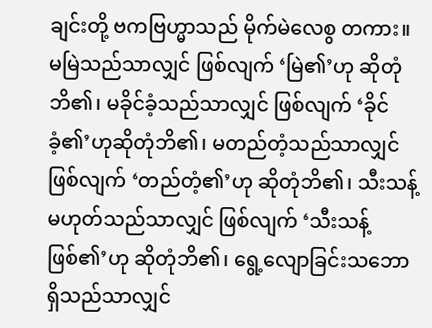ချင်းတို့ ဗကဗြဟ္မာသည် မိုက်မဲလေစွ တကား။ မမြဲသည်သာလျှင် ဖြစ်လျက် ‘မြဲ၏’ဟု ဆိုတုံဘိ၏၊ မခိုင်ခံ့သည်သာလျှင် ဖြစ်လျက် ‘ခိုင်ခံ့၏’ဟုဆိုတုံဘိ၏၊ မတည်တံ့သည်သာလျှင် ဖြစ်လျက် ‘တည်တံ့၏’ဟု ဆိုတုံဘိ၏၊ သီးသန့်မဟုတ်သည်သာလျှင် ဖြစ်လျက် ‘သီးသန့် ဖြစ်၏’ဟု ဆိုတုံဘိ၏၊ ရွေ့လျောခြင်းသဘောရှိသည်သာလျှင်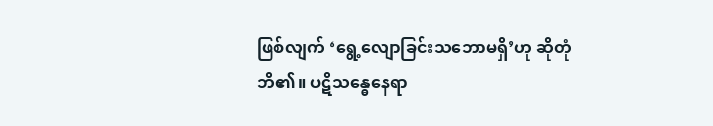ဖြစ်လျက် ‘ရွေ့လျောခြင်းသဘောမရှိ’ဟု ဆိုတုံဘိ၏။ ပဋိသန္ဓေနေရာ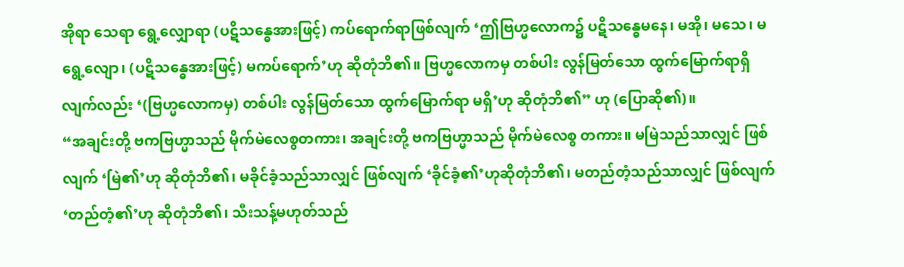အိုရာ သေရာ ရွေ့လျှောရာ (ပဋိသန္ဓေအားဖြင့်) ကပ်ရောက်ရာဖြစ်လျက် ‘ဤဗြဟ္မလောက၌ ပဋိသန္ဓေမနေ၊ မအို၊ မသေ၊ မရွေ့လျော၊ (ပဋိသန္ဓေအားဖြင့်) မကပ်ရောက်’ဟု ဆိုတုံဘိ၏။ ဗြဟ္မလောကမှ တစ်ပါး လွန်မြတ်သော ထွက်မြောက်ရာရှိလျက်လည်း ‘(ဗြဟ္မလောကမှ) တစ်ပါး လွန်မြတ်သော ထွက်မြောက်ရာ မရှိ’ဟု ဆိုတုံဘိ၏” ဟု (ပြောဆို၏)။
“အချင်းတို့ ဗကဗြဟ္မာသည် မိုက်မဲလေစွတကား၊ အချင်းတို့ ဗကဗြဟ္မာသည် မိုက်မဲလေစွ တကား။ မမြဲသည်သာလျှင် ဖြစ်လျက် ‘မြဲ၏’ဟု ဆိုတုံဘိ၏၊ မခိုင်ခံ့သည်သာလျှင် ဖြစ်လျက် ‘ခိုင်ခံ့၏’ဟုဆိုတုံဘိ၏၊ မတည်တံ့သည်သာလျှင် ဖြစ်လျက် ‘တည်တံ့၏’ဟု ဆိုတုံဘိ၏၊ သီးသန့်မဟုတ်သည်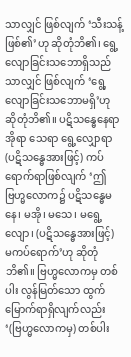သာလျှင် ဖြစ်လျက် ‘သီးသန့် ဖြစ်၏’ဟု ဆိုတုံဘိ၏၊ ရွေ့လျောခြင်းသဘောရှိသည်သာလျှင် ဖြစ်လျက် ‘ရွေ့လျောခြင်းသဘောမရှိ’ဟု ဆိုတုံဘိ၏။ ပဋိသန္ဓေနေရာ အိုရာ သေရာ ရွေ့လျှောရာ (ပဋိသန္ဓေအားဖြင့်) ကပ်ရောက်ရာဖြစ်လျက် ‘ဤဗြဟ္မလောက၌ ပဋိသန္ဓေမနေ၊ မအို၊ မသေ၊ မရွေ့လျော၊ (ပဋိသန္ဓေအားဖြင့်) မကပ်ရောက်’ဟု ဆိုတုံဘိ၏။ ဗြဟ္မလောကမှ တစ်ပါး လွန်မြတ်သော ထွက်မြောက်ရာရှိလျက်လည်း ‘(ဗြဟ္မလောကမှ) တစ်ပါး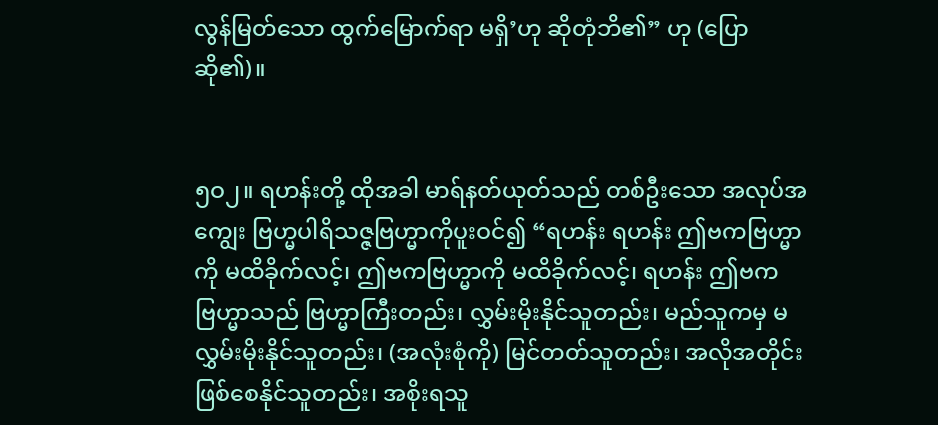လွန်မြတ်သော ထွက်မြောက်ရာ မရှိ’ဟု ဆိုတုံဘိ၏” ဟု (ပြောဆို၏)။


၅ဝ၂။ ရဟန်းတို့ ထိုအခါ မာရ်နတ်ယုတ်သည် တစ်ဦးသော အလုပ်အကျွေး ဗြဟ္မပါရိသဇ္ဇဗြဟ္မာကိုပူးဝင်၍ “ရဟန်း ရဟန်း ဤဗကဗြဟ္မာကို မထိခိုက်လင့်၊ ဤဗကဗြဟ္မာကို မထိခိုက်လင့်၊ ရဟန်း ဤဗကဗြဟ္မာသည် ဗြဟ္မာကြီးတည်း၊ လွှမ်းမိုးနိုင်သူတည်း၊ မည်သူကမှ မလွှမ်းမိုးနိုင်သူတည်း၊ (အလုံးစုံကို) မြင်တတ်သူတည်း၊ အလိုအတိုင်းဖြစ်စေနိုင်သူတည်း၊ အစိုးရသူ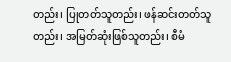တည်း၊ ပြုတတ်သူတည်း၊ ဖန်ဆင်းတတ်သူ တည်း၊ အမြတ်ဆုံးဖြစ်သူတည်း၊ စီမံ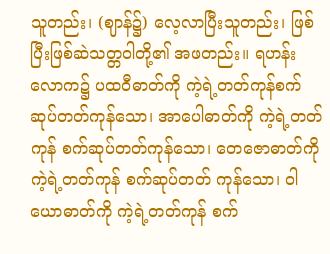သူတည်း၊ (ဈာန်၌) လေ့လာပြီးသူတည်း၊ ဖြစ်ပြီးဖြစ်ဆဲသတ္တဝါတို့၏ အဖတည်း။ ရဟန်းလောက၌ ပထဝီဓာတ်ကို ကဲ့ရဲ့တတ်ကုန်စက်ဆုပ်တတ်ကုန်သော၊ အာပေါဓာတ်ကို ကဲ့ရဲ့တတ်ကုန် စက်ဆုပ်တတ်ကုန်သော၊ တေဇောဓာတ်ကိုကဲ့ရဲ့တတ်ကုန် စက်ဆုပ်တတ် ကုန်သော၊ ဝါယောဓာတ်ကို ကဲ့ရဲ့တတ်ကုန် စက်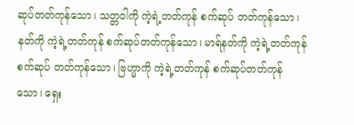ဆုပ်တတ်ကုန်သော၊ သတ္တဝါကို ကဲ့ရဲ့တတ်ကုန် စက်ဆုပ် တတ်ကုန်သော၊ နတ်ကို ကဲ့ရဲ့တတ်ကုန် စက်ဆုပ်တတ်ကုန်သော၊ မာရ်နတ်ကို ကဲ့ရဲ့တတ်ကုန် စက်ဆုပ် တတ်ကုန်သော၊ ဗြဟ္မာကို ကဲ့ရဲ့တတ်ကုန် စက်ဆုပ်တတ်ကုန်သော၊ ရှေး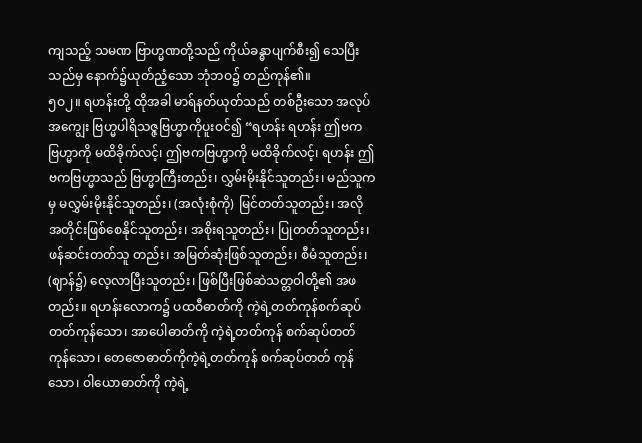ကျသည့် သမဏ ဗြာဟ္မဏတို့သည် ကိုယ်ခန္ဓာပျက်စီး၍ သေပြီးသည်မှ နောက်၌ယုတ်ညံ့သော ဘုံဘဝ၌ တည်ကုန်၏။
၅ဝ၂။ ရဟန်းတို့ ထိုအခါ မာရ်နတ်ယုတ်သည် တစ်ဦးသော အလုပ်အကျွေး ဗြဟ္မပါရိသဇ္ဇဗြဟ္မာကိုပူးဝင်၍ “ရဟန်း ရဟန်း ဤဗကဗြဟ္မာကို မထိခိုက်လင့်၊ ဤဗကဗြဟ္မာကို မထိခိုက်လင့်၊ ရဟန်း ဤဗကဗြဟ္မာသည် ဗြဟ္မာကြီးတည်း၊ လွှမ်းမိုးနိုင်သူတည်း၊ မည်သူကမှ မလွှမ်းမိုးနိုင်သူတည်း၊ (အလုံးစုံကို) မြင်တတ်သူတည်း၊ အလိုအတိုင်းဖြစ်စေနိုင်သူတည်း၊ အစိုးရသူတည်း၊ ပြုတတ်သူတည်း၊ ဖန်ဆင်းတတ်သူ တည်း၊ အမြတ်ဆုံးဖြစ်သူတည်း၊ စီမံသူတည်း၊ (ဈာန်၌) လေ့လာပြီးသူတည်း၊ ဖြစ်ပြီးဖြစ်ဆဲသတ္တဝါတို့၏ အဖတည်း။ ရဟန်းလောက၌ ပထဝီဓာတ်ကို ကဲ့ရဲ့တတ်ကုန်စက်ဆုပ်တတ်ကုန်သော၊ အာပေါဓာတ်ကို ကဲ့ရဲ့တတ်ကုန် စက်ဆုပ်တတ်ကုန်သော၊ တေဇောဓာတ်ကိုကဲ့ရဲ့တတ်ကုန် စက်ဆုပ်တတ် ကုန်သော၊ ဝါယောဓာတ်ကို ကဲ့ရဲ့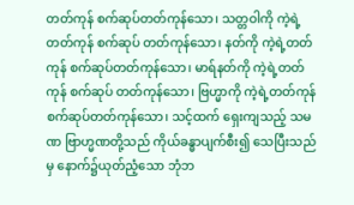တတ်ကုန် စက်ဆုပ်တတ်ကုန်သော၊ သတ္တဝါကို ကဲ့ရဲ့တတ်ကုန် စက်ဆုပ် တတ်ကုန်သော၊ နတ်ကို ကဲ့ရဲ့တတ်ကုန် စက်ဆုပ်တတ်ကုန်သော၊ မာရ်နတ်ကို ကဲ့ရဲ့တတ်ကုန် စက်ဆုပ် တတ်ကုန်သော၊ ဗြဟ္မာကို ကဲ့ရဲ့တတ်ကုန် စက်ဆုပ်တတ်ကုန်သော၊ သင့်ထက် ရှေးကျသည့် သမဏ ဗြာဟ္မဏတို့သည် ကိုယ်ခန္ဓာပျက်စီး၍ သေပြီးသည်မှ နောက်၌ယုတ်ညံ့သော ဘုံဘ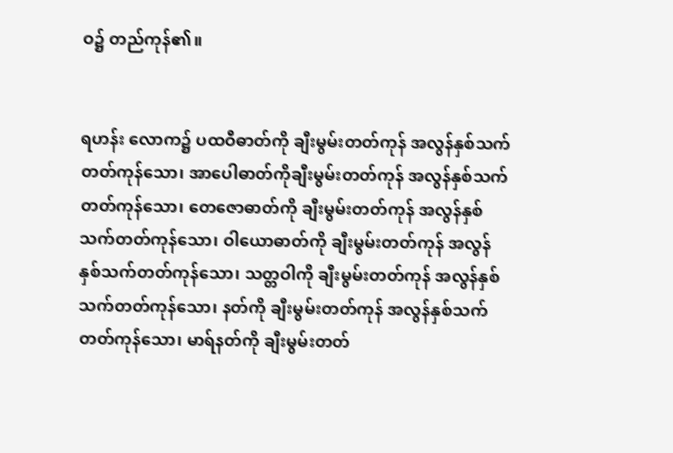ဝ၌ တည်ကုန်၏။


ရဟန်း လောက၌ ပထဝီဓာတ်ကို ချီးမွမ်းတတ်ကုန် အလွန်နှစ်သက်တတ်ကုန်သော၊ အာပေါဓာတ်ကိုချီးမွမ်းတတ်ကုန် အလွန်နှစ်သက်တတ်ကုန်သော၊ တေဇောဓာတ်ကို ချီးမွမ်းတတ်ကုန် အလွန်နှစ်သက်တတ်ကုန်သော၊ ဝါယောဓာတ်ကို ချီးမွမ်းတတ်ကုန် အလွန်နှစ်သက်တတ်ကုန်သော၊ သတ္တဝါကို ချီးမွမ်းတတ်ကုန် အလွန်နှစ်သက်တတ်ကုန်သော၊ နတ်ကို ချီးမွမ်းတတ်ကုန် အလွန်နှစ်သက်တတ်ကုန်သော၊ မာရ်နတ်ကို ချီးမွမ်းတတ်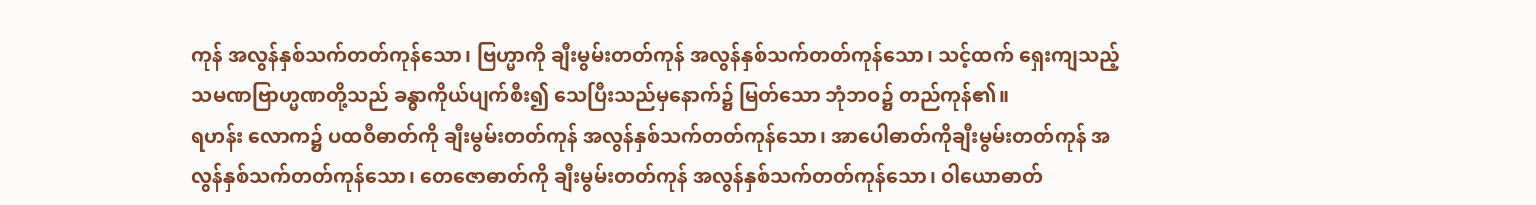ကုန် အလွန်နှစ်သက်တတ်ကုန်သော၊ ဗြဟ္မာကို ချီးမွမ်းတတ်ကုန် အလွန်နှစ်သက်တတ်ကုန်သော၊ သင့်ထက် ရှေးကျသည့် သမဏဗြာဟ္မဏတို့သည် ခန္ဓာကိုယ်ပျက်စီး၍ သေပြီးသည်မှနောက်၌ မြတ်သော ဘုံဘဝ၌ တည်ကုန်၏။
ရဟန်း လောက၌ ပထဝီဓာတ်ကို ချီးမွမ်းတတ်ကုန် အလွန်နှစ်သက်တတ်ကုန်သော၊ အာပေါဓာတ်ကိုချီးမွမ်းတတ်ကုန် အလွန်နှစ်သက်တတ်ကုန်သော၊ တေဇောဓာတ်ကို ချီးမွမ်းတတ်ကုန် အလွန်နှစ်သက်တတ်ကုန်သော၊ ဝါယောဓာတ်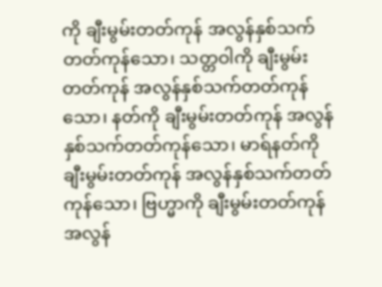ကို ချီးမွမ်းတတ်ကုန် အလွန်နှစ်သက်တတ်ကုန်သော၊ သတ္တဝါကို ချီးမွမ်းတတ်ကုန် အလွန်နှစ်သက်တတ်ကုန်သော၊ နတ်ကို ချီးမွမ်းတတ်ကုန် အလွန်နှစ်သက်တတ်ကုန်သော၊ မာရ်နတ်ကို ချီးမွမ်းတတ်ကုန် အလွန်နှစ်သက်တတ်ကုန်သော၊ ဗြဟ္မာကို ချီးမွမ်းတတ်ကုန် အလွန်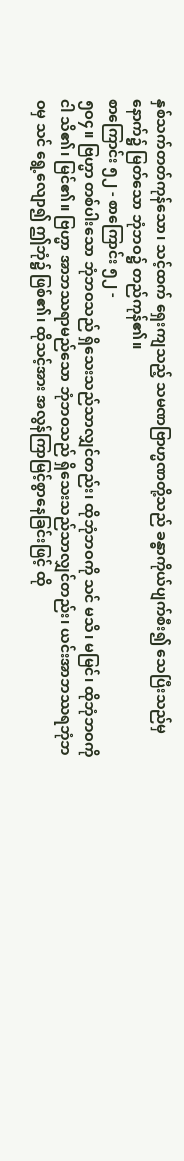နှစ်သက်တတ်ကုန်သော၊ သင့်ထက် ရှေးကျသည့် သမဏဗြာဟ္မဏတို့သည် ခန္ဓာကိုယ်ပျက်စီး၍ သေပြီးသည်မှနောက်၌ မြတ်သော ဘုံဘဝ၌ တည်ကုန်၏။
စာကြောင်း ၅၂ - စာကြောင်း ၅၂ -
၅ဝ၄။ ဗြဟ္မာ တစ်ပါးသော ဘုံဘဝသည် ရှိသေးသည်သာလျှင်တည်း၊ ထိုဘုံဘဝကို သင် မသိ၊ မမြင်၊ ထိုဘုံဘဝကို ငါ သိ၏၊ မြင်၏။ ဗြဟ္မာ အာဘဿရာမည်သော ဘုံဘဝသည် ရှိသေးသည်သာလျှင်တည်း၊ ယင်းအာဘဿရဘုံဘဝမှ သင် ရွေ့လျော၍ ဤဘုံ၌ ဖြစ်၏၊ ထိုသင့်အား အလွန်ကြာမြင့်စွာနေခြင်းဖြင့် ထို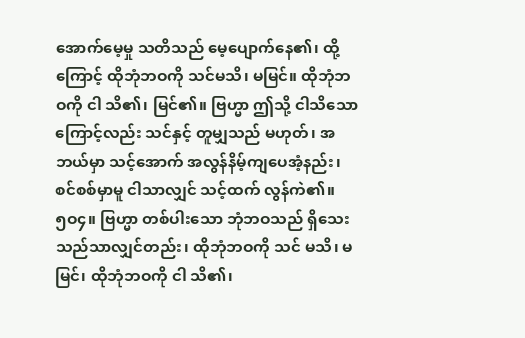အောက်မေ့မှု သတိသည် မေ့ပျောက်နေ၏၊ ထို့ကြောင့် ထိုဘုံဘဝကို သင်မသိ၊ မမြင်။ ထိုဘုံဘဝကို ငါ သိ၏၊ မြင်၏။ ဗြဟ္မာ ဤသို့ ငါသိသောကြောင့်လည်း သင်နှင့် တူမျှသည် မဟုတ်၊ အဘယ်မှာ သင့်အောက် အလွန်နိမ့်ကျပေအံ့နည်း၊ စင်စစ်မှာမူ ငါသာလျှင် သင့်ထက် လွန်ကဲ၏။
၅ဝ၄။ ဗြဟ္မာ တစ်ပါးသော ဘုံဘဝသည် ရှိသေးသည်သာလျှင်တည်း၊ ထိုဘုံဘဝကို သင် မသိ၊ မမြင်၊ ထိုဘုံဘဝကို ငါ သိ၏၊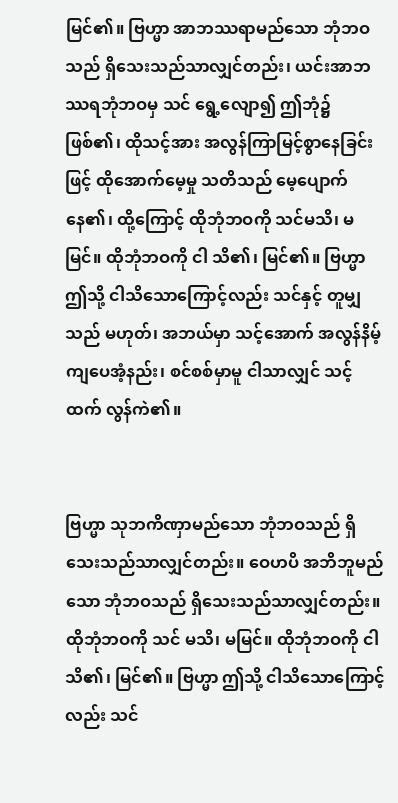မြင်၏။ ဗြဟ္မာ အာဘဿရာမည်သော ဘုံဘဝသည် ရှိသေးသည်သာလျှင်တည်း၊ ယင်းအာဘဿရဘုံဘဝမှ သင် ရွေ့လျော၍ ဤဘုံ၌ ဖြစ်၏၊ ထိုသင့်အား အလွန်ကြာမြင့်စွာနေခြင်းဖြင့် ထိုအောက်မေ့မှု သတိသည် မေ့ပျောက်နေ၏၊ ထို့ကြောင့် ထိုဘုံဘဝကို သင်မသိ၊ မမြင်။ ထိုဘုံဘဝကို ငါ သိ၏၊ မြင်၏။ ဗြဟ္မာ ဤသို့ ငါသိသောကြောင့်လည်း သင်နှင့် တူမျှသည် မဟုတ်၊ အဘယ်မှာ သင့်အောက် အလွန်နိမ့်ကျပေအံ့နည်း၊ စင်စစ်မှာမူ ငါသာလျှင် သင့်ထက် လွန်ကဲ၏။


ဗြဟ္မာ သုဘကိဏှာမည်သော ဘုံဘဝသည် ရှိသေးသည်သာလျှင်တည်း။ ဝေဟပိ အဘိဘူမည်သော ဘုံဘဝသည် ရှိသေးသည်သာလျှင်တည်း။ ထိုဘုံဘဝကို သင် မသိ၊ မမြင်။ ထိုဘုံဘဝကို ငါသိ၏၊ မြင်၏။ ဗြဟ္မာ ဤသို့ ငါသိသောကြောင့်လည်း သင်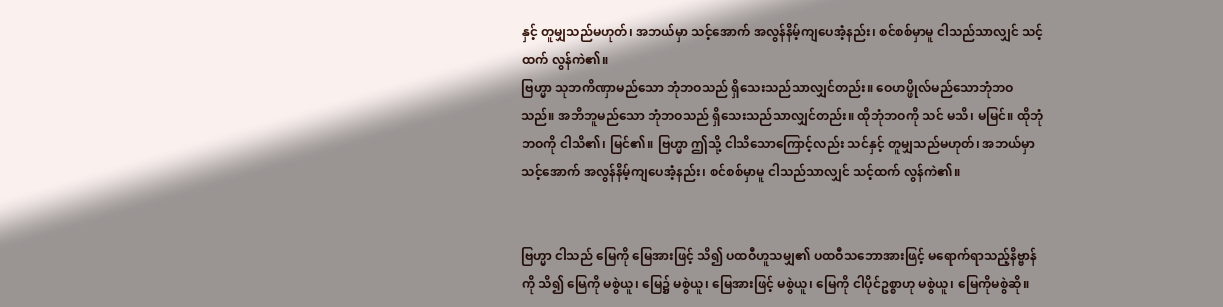နှင့် တူမျှသည်မဟုတ်၊ အဘယ်မှာ သင့်အောက် အလွန်နိမ့်ကျပေအံ့နည်း၊ စင်စစ်မှာမူ ငါသည်သာလျှင် သင့်ထက် လွန်ကဲ၏။
ဗြဟ္မာ သုဘကိဏှာမည်သော ဘုံဘဝသည် ရှိသေးသည်သာလျှင်တည်း။ ဝေဟပ္ဖိုလ်မည်သောဘုံဘဝသည်။ အဘိဘူမည်သော ဘုံဘဝသည် ရှိသေးသည်သာလျှင်တည်း။ ထိုဘုံဘဝကို သင် မသိ၊ မမြင်။ ထိုဘုံဘဝကို ငါသိ၏၊ မြင်၏။ ဗြဟ္မာ ဤသို့ ငါသိသောကြောင့်လည်း သင်နှင့် တူမျှသည်မဟုတ်၊ အဘယ်မှာ သင့်အောက် အလွန်နိမ့်ကျပေအံ့နည်း၊ စင်စစ်မှာမူ ငါသည်သာလျှင် သင့်ထက် လွန်ကဲ၏။


ဗြဟ္မာ ငါသည် မြေကို မြေအားဖြင့် သိ၍ ပထဝီဟူသမျှ၏ ပထဝီသဘောအားဖြင့် မရောက်ရာသည့်နိဗ္ဗာန်ကို သိ၍ မြေကို မစွဲယူ၊ မြေ၌ မစွဲယူ၊ မြေအားဖြင့် မစွဲယူ၊ မြေကို ငါပိုင်ဥစ္စာဟု မစွဲယူ၊ မြေကိုမစွဲဆို။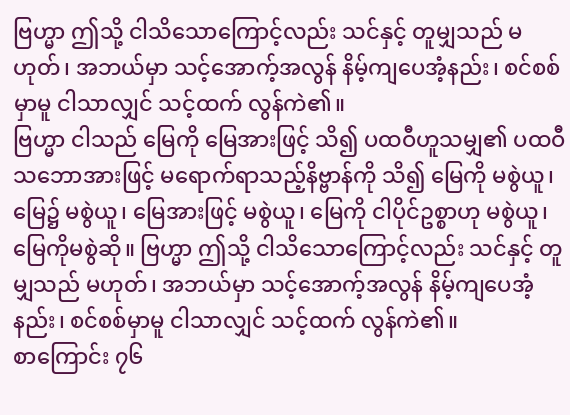ဗြဟ္မာ ဤသို့ ငါသိသောကြောင့်လည်း သင်နှင့် တူမျှသည် မဟုတ်၊ အဘယ်မှာ သင့်အောက့်အလွန် နိမ့်ကျပေအံ့နည်း၊ စင်စစ်မှာမူ ငါသာလျှင် သင့်ထက် လွန်ကဲ၏။
ဗြဟ္မာ ငါသည် မြေကို မြေအားဖြင့် သိ၍ ပထဝီဟူသမျှ၏ ပထဝီသဘောအားဖြင့် မရောက်ရာသည့်နိဗ္ဗာန်ကို သိ၍ မြေကို မစွဲယူ၊ မြေ၌ မစွဲယူ၊ မြေအားဖြင့် မစွဲယူ၊ မြေကို ငါပိုင်ဥစ္စာဟု မစွဲယူ၊ မြေကိုမစွဲဆို။ ဗြဟ္မာ ဤသို့ ငါသိသောကြောင့်လည်း သင်နှင့် တူမျှသည် မဟုတ်၊ အဘယ်မှာ သင့်အောက့်အလွန် နိမ့်ကျပေအံ့နည်း၊ စင်စစ်မှာမူ ငါသာလျှင် သင့်ထက် လွန်ကဲ၏။
စာကြောင်း ၇၆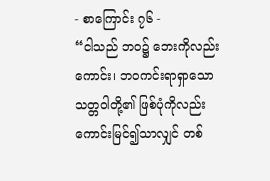- စာကြောင်း ၇၆ -
“ငါသည် ဘဝ၌ ဘေးကိုလည်းကောင်း၊ ဘဝကင်းရာရှာသော သတ္တဝါတို့၏ ဖြစ်ပုံကိုလည်းကောင်းမြင်၍သာလျှင် တစ်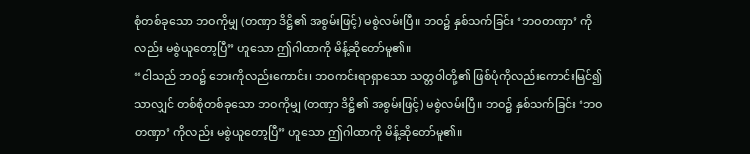စုံတစ်ခုသော ဘဝကိုမျှ (တဏှာ ဒိဋ္ဌိ၏ အစွမ်းဖြင့်) မစွဲလမ်းပြီ။ ဘဝ၌ နှစ်သက်ခြင်း ‘ဘဝတဏှာ’ ကိုလည်း မစွဲယူတော့ပြီ” ဟူသော ဤဂါထာကို မိန့်ဆိုတော်မူ၏။
“ငါသည် ဘဝ၌ ဘေးကိုလည်းကောင်း၊ ဘဝကင်းရာရှာသော သတ္တဝါတို့၏ ဖြစ်ပုံကိုလည်းကောင်းမြင်၍သာလျှင် တစ်စုံတစ်ခုသော ဘဝကိုမျှ (တဏှာ ဒိဋ္ဌိ၏ အစွမ်းဖြင့်) မစွဲလမ်းပြီ။ ဘဝ၌ နှစ်သက်ခြင်း ‘ဘဝတဏှာ’ ကိုလည်း မစွဲယူတော့ပြီ” ဟူသော ဤဂါထာကို မိန့်ဆိုတော်မူ၏။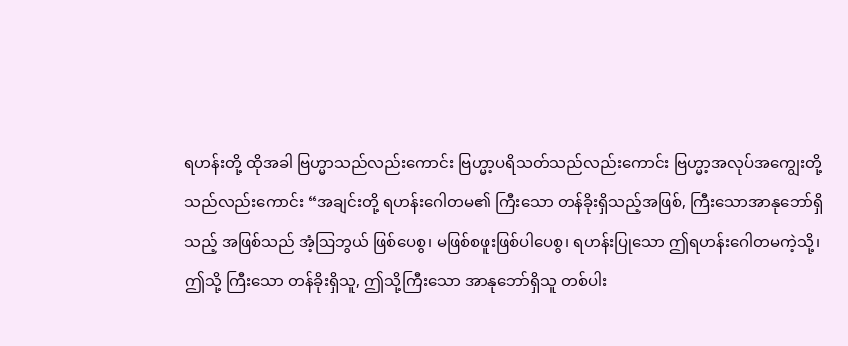ရဟန်းတို့ ထိုအခါ ဗြဟ္မာသည်လည်းကောင်း ဗြဟ္မာ့ပရိသတ်သည်လည်းကောင်း ဗြဟ္မာ့အလုပ်အကျွေးတို့သည်လည်းကောင်း “အချင်းတို့ ရဟန်းဂေါတမ၏ ကြီးသော တန်ခိုးရှိသည့်အဖြစ်, ကြီးသောအာနုဘော်ရှိသည့် အဖြစ်သည် အံ့ဩဘွယ် ဖြစ်ပေစွ၊ မဖြစ်စဖူးဖြစ်ပါပေစွ၊ ရဟန်းပြုသော ဤရဟန်းဂေါတမကဲ့သို့၊ ဤသို့ ကြီးသော တန်ခိုးရှိသူ, ဤသို့ကြီးသော အာနုဘော်ရှိသူ တစ်ပါး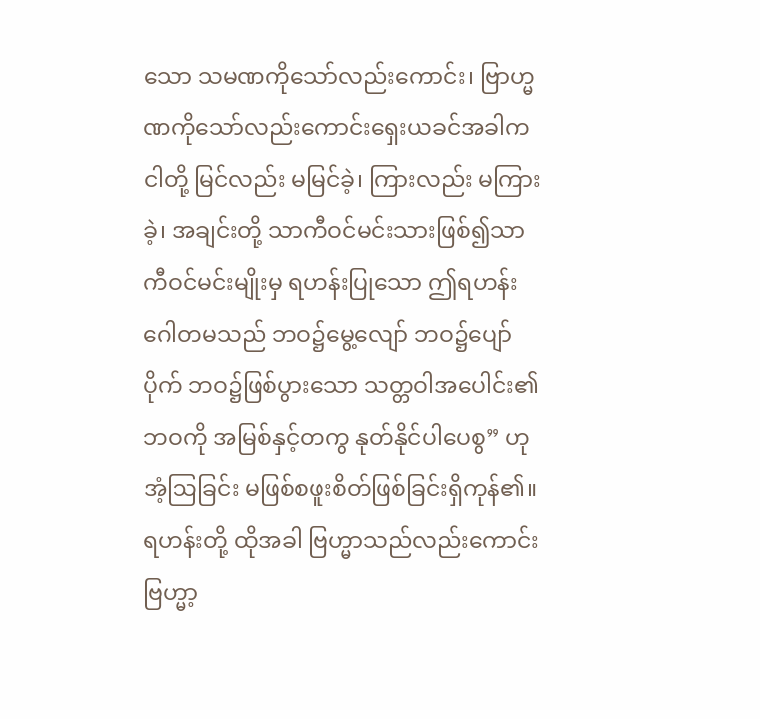သော သမဏကိုသော်လည်းကောင်း၊ ဗြာဟ္မဏကိုသော်လည်းကောင်းရှေးယခင်အခါက ငါတို့ မြင်လည်း မမြင်ခဲ့၊ ကြားလည်း မကြားခဲ့၊ အချင်းတို့ သာကီဝင်မင်းသားဖြစ်၍သာကီဝင်မင်းမျိုးမှ ရဟန်းပြုသော ဤရဟန်းဂေါတမသည် ဘဝ၌မွေ့လျော် ဘဝ၌ပျော်ပိုက် ဘဝ၌ဖြစ်ပွားသော သတ္တဝါအပေါင်း၏ ဘဝကို အမြစ်နှင့်တကွ နုတ်နိုင်ပါပေစွ” ဟု အံ့ဩခြင်း မဖြစ်စဖူးစိတ်ဖြစ်ခြင်းရှိကုန်၏။
ရဟန်းတို့ ထိုအခါ ဗြဟ္မာသည်လည်းကောင်း ဗြဟ္မာ့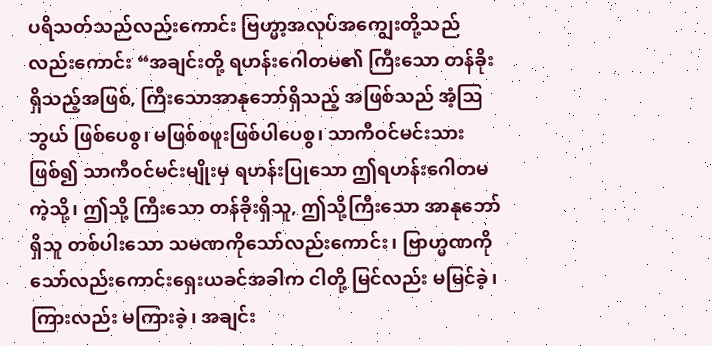ပရိသတ်သည်လည်းကောင်း ဗြဟ္မာ့အလုပ်အကျွေးတို့သည်လည်းကောင်း “အချင်းတို့ ရဟန်းဂေါတမ၏ ကြီးသော တန်ခိုးရှိသည့်အဖြစ်, ကြီးသောအာနုဘော်ရှိသည့် အဖြစ်သည် အံ့ဩဘွယ် ဖြစ်ပေစွ၊ မဖြစ်စဖူးဖြစ်ပါပေစွ၊ သာကီဝင်မင်းသားဖြစ်၍ သာကီဝင်မင်းမျိုးမှ ရဟန်းပြုသော ဤရဟန်းဂေါတမကဲ့သို့၊ ဤသို့ ကြီးသော တန်ခိုးရှိသူ, ဤသို့ကြီးသော အာနုဘော်ရှိသူ တစ်ပါးသော သမဏကိုသော်လည်းကောင်း၊ ဗြာဟ္မဏကိုသော်လည်းကောင်းရှေးယခင်အခါက ငါတို့ မြင်လည်း မမြင်ခဲ့၊ ကြားလည်း မကြားခဲ့၊ အချင်း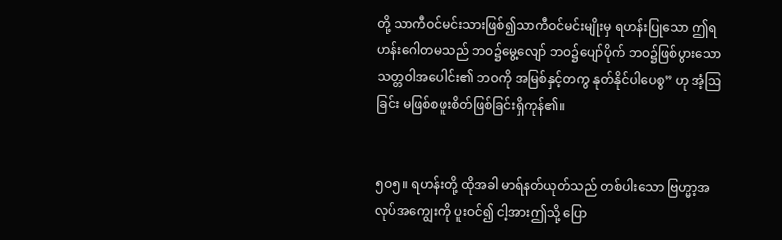တို့ သာကီဝင်မင်းသားဖြစ်၍သာကီဝင်မင်းမျိုးမှ ရဟန်းပြုသော ဤရဟန်းဂေါတမသည် ဘဝ၌မွေ့လျော် ဘဝ၌ပျော်ပိုက် ဘဝ၌ဖြစ်ပွားသော သတ္တဝါအပေါင်း၏ ဘဝကို အမြစ်နှင့်တကွ နုတ်နိုင်ပါပေစွ” ဟု အံ့ဩခြင်း မဖြစ်စဖူးစိတ်ဖြစ်ခြင်းရှိကုန်၏။


၅ဝ၅။ ရဟန်းတို့ ထိုအခါ မာရ်နတ်ယုတ်သည် တစ်ပါးသော ဗြဟ္မာ့အလုပ်အကျွေးကို ပူးဝင်၍ ငါ့အားဤသို့ ပြော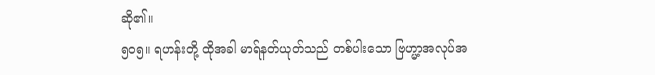ဆို၏။
၅ဝ၅။ ရဟန်းတို့ ထိုအခါ မာရ်နတ်ယုတ်သည် တစ်ပါးသော ဗြဟ္မာ့အလုပ်အ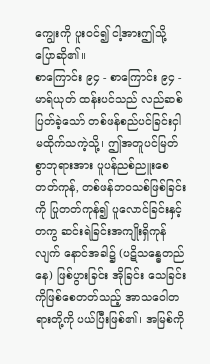ကျွေးကို ပူးဝင်၍ ငါ့အားဤသို့ ပြောဆို၏။
စာကြောင်း ၉၄ - စာကြောင်း ၉၄ -
မာရ်ယုတ် ထန်းပင်သည် လည်ဆစ်ပြတ်ခဲ့သော် တစ်ဖန်စည်ပင်ခြင်းငှါ မထိုက်သကဲ့သို့၊ ဤအတူပင်မြတ်စွာဘုရားအား ပူပန်ညစ်ညူးစေတတ်ကုန်, တစ်ဖန်ဘဝသစ်ဖြစ်ခြင်းကို ပြုတတ်ကုန်၍ ပူလောင်ခြင်းနှင့်တကွ ဆင်းရဲခြင်းအကျိုးရှိကုန်လျက် နောင်အခါ၌ (ပဋိသန္ဓေတည်နေ) ဖြစ်ပွားခြင်း အိုခြင်း သေခြင်းကိုဖြစ်စေတတ်သည့် အာသဝေါတရားတို့ကို ပယ်ပြီးဖြစ်၏၊ အမြစ်ကို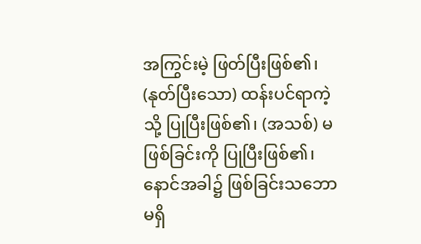အကြွင်းမဲ့ ဖြတ်ပြီးဖြစ်၏၊ (နုတ်ပြီးသော) ထန်းပင်ရာကဲ့သို့ ပြုပြီးဖြစ်၏၊ (အသစ်) မဖြစ်ခြင်းကို ပြုပြီးဖြစ်၏၊ နောင်အခါ၌ ဖြစ်ခြင်းသဘော မရှိ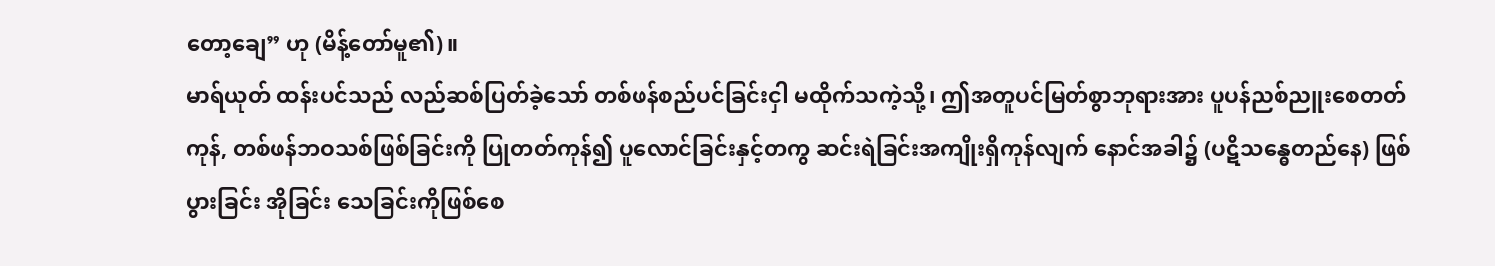တော့ချေ” ဟု (မိန့်တော်မူ၏)။
မာရ်ယုတ် ထန်းပင်သည် လည်ဆစ်ပြတ်ခဲ့သော် တစ်ဖန်စည်ပင်ခြင်းငှါ မထိုက်သကဲ့သို့၊ ဤအတူပင်မြတ်စွာဘုရားအား ပူပန်ညစ်ညူးစေတတ်ကုန်, တစ်ဖန်ဘဝသစ်ဖြစ်ခြင်းကို ပြုတတ်ကုန်၍ ပူလောင်ခြင်းနှင့်တကွ ဆင်းရဲခြင်းအကျိုးရှိကုန်လျက် နောင်အခါ၌ (ပဋိသန္ဓေတည်နေ) ဖြစ်ပွားခြင်း အိုခြင်း သေခြင်းကိုဖြစ်စေ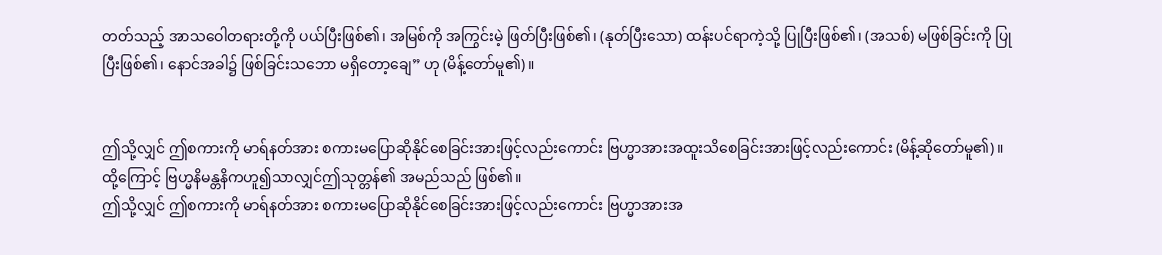တတ်သည့် အာသဝေါတရားတို့ကို ပယ်ပြီးဖြစ်၏၊ အမြစ်ကို အကြွင်းမဲ့ ဖြတ်ပြီးဖြစ်၏၊ (နုတ်ပြီးသော) ထန်းပင်ရာကဲ့သို့ ပြုပြီးဖြစ်၏၊ (အသစ်) မဖြစ်ခြင်းကို ပြုပြီးဖြစ်၏၊ နောင်အခါ၌ ဖြစ်ခြင်းသဘော မရှိတော့ချေ” ဟု (မိန့်တော်မူ၏)။


ဤသို့လျှင် ဤစကားကို မာရ်နတ်အား စကားမပြောဆိုနိုင်စေခြင်းအားဖြင့်လည်းကောင်း ဗြဟ္မာအားအထူးသိစေခြင်းအားဖြင့်လည်းကောင်း (မိန့်ဆိုတော်မူ၏)။ ထို့ကြောင့် ဗြဟ္မနိမန္တနိကဟူ၍သာလျှင်ဤသုတ္တန်၏ အမည်သည် ဖြစ်၏။
ဤသို့လျှင် ဤစကားကို မာရ်နတ်အား စကားမပြောဆိုနိုင်စေခြင်းအားဖြင့်လည်းကောင်း ဗြဟ္မာအားအ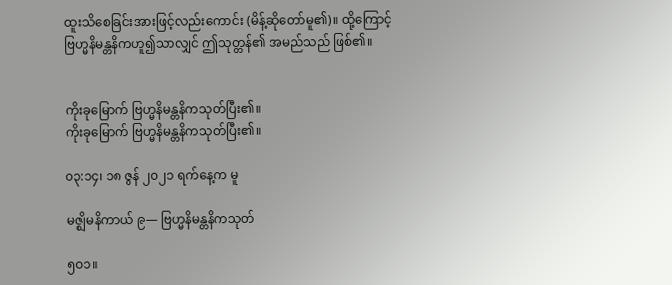ထူးသိစေခြင်းအားဖြင့်လည်းကောင်း (မိန့်ဆိုတော်မူ၏)။ ထို့ကြောင့် ဗြဟ္မနိမန္တနိကဟူ၍သာလျှင် ဤသုတ္တန်၏ အမည်သည် ဖြစ်၏။


ကိုးခုမြောက် ဗြဟ္မနိမန္တနိကသုတ်ပြီး၏။
ကိုးခုမြောက် ဗြဟ္မနိမန္တနိကသုတ်ပြီး၏။

၀၃:၁၄၊ ၁၈ ဇွန် ၂၀၂၁ ရက်နေ့က မူ

မဇ္ဈိမနိကာယ် ၉— ဗြဟ္မနိမန္တနိကသုတ်

၅ဝ၁။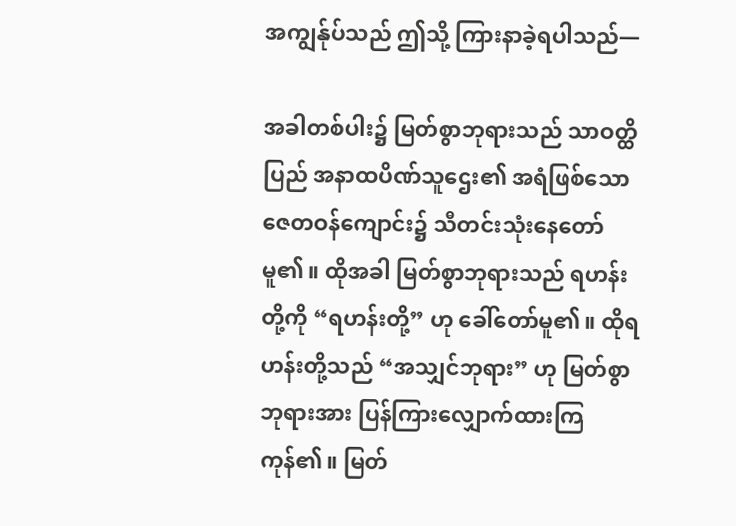အကျွန်ုပ်သည် ဤသို့ ကြားနာခဲ့ရပါသည်—

အခါတစ်ပါး၌ မြတ်စွာဘုရားသည် သာဝတ္ထိပြည် အနာထပိဏ်သူဌေး၏ အရံဖြစ်သော ဇေတဝန်ကျောင်း၌ သီတင်းသုံးနေတော်မူ၏။ ထိုအခါ မြတ်စွာဘုရားသည် ရဟန်းတို့ကို “ရဟန်းတို့” ဟု ခေါ်တော်မူ၏။ ထိုရဟန်းတို့သည် “အသျှင်ဘုရား” ဟု မြတ်စွာဘုရားအား ပြန်ကြားလျှောက်ထားကြကုန်၏။ မြတ်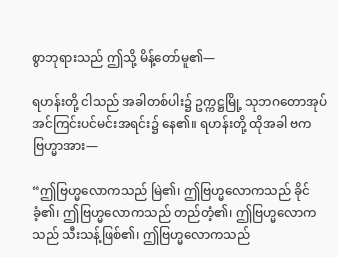စွာဘုရားသည် ဤသို့ မိန့်တော်မူ၏—

ရဟန်းတို့ ငါသည် အခါတစ်ပါး၌ ဥက္ကဋ္ဌမြို့ သုဘဂတောအုပ် အင်ကြင်းပင်မင်းအရင်း၌ နေ၏။ ရဟန်းတို့ ထိုအခါ ဗကဗြဟ္မာအား—

“ဤဗြဟ္မလောကသည် မြဲ၏၊ ဤဗြဟ္မလောကသည် ခိုင်ခံ့၏၊ ဤဗြဟ္မလောကသည် တည်တံ့၏၊ ဤဗြဟ္မလောကသည် သီးသန့်ဖြစ်၏၊ ဤဗြဟ္မလောကသည်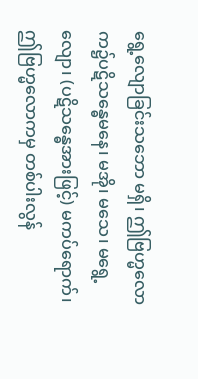ရွေ့လျောခြင်းသဘော မရှိ၊ ဤဗြဟ္မလောက၌ပဋိသန္ဓေမနေ၊ မအို၊ မသေ၊ မရွေ့လျော၊ (ပဋိသန္ဓေအားဖြင့်) မကပ်ရောက်၊ ဤဗြဟ္မလောကမှ တစ်ပါးလွန်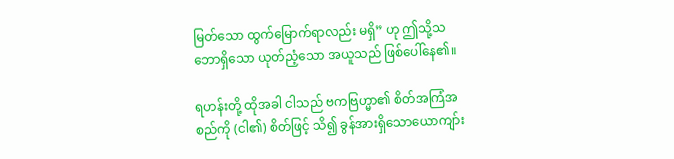မြတ်သော ထွက်မြောက်ရာလည်း မရှိ” ဟု ဤသို့သဘောရှိသော ယုတ်ညံ့သော အယူသည် ဖြစ်ပေါ်နေ၏။

ရဟန်းတို့ ထိုအခါ ငါသည် ဗကဗြဟ္မာ၏ စိတ်အကြံအစည်ကို (ငါ၏) စိတ်ဖြင့် သိ၍ ခွန်အားရှိသောယောကျာ်း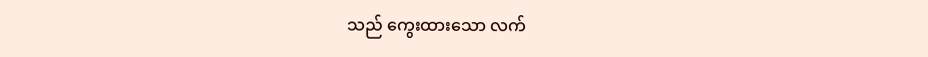သည် ကွေးထားသော လက်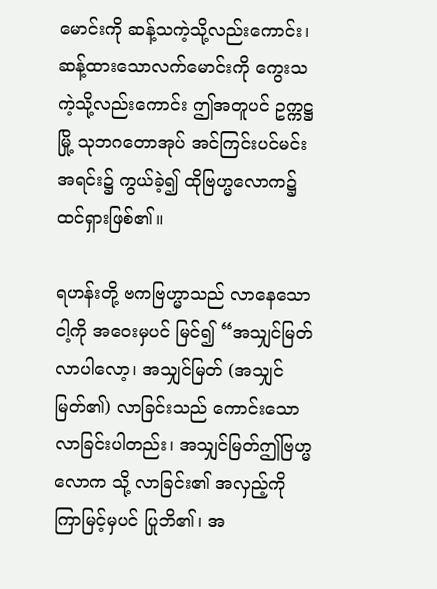မောင်းကို ဆန့်သကဲ့သို့လည်းကောင်း၊ ဆန့်ထားသောလက်မောင်းကို ကွေးသကဲ့သို့လည်းကောင်း ဤအတူပင် ဥက္ကဋ္ဌမြို့ သုဘဂတောအုပ် အင်ကြင်းပင်မင်းအရင်း၌ ကွယ်ခဲ့၍ ထိုဗြဟ္မလောက၌ ထင်ရှားဖြစ်၏။

ရဟန်းတို့ ဗကဗြဟ္မာသည် လာနေသော ငါ့ကို အဝေးမှပင် မြင်၍ “အသျှင်မြတ် လာပါလော့၊ အသျှင်မြတ် (အသျှင်မြတ်၏) လာခြင်းသည် ကောင်းသော လာခြင်းပါတည်း၊ အသျှင်မြတ်ဤဗြဟ္မလောက သို့ လာခြင်း၏ အလှည့်ကို ကြာမြင့်မှပင် ပြုဘိ၏၊ အ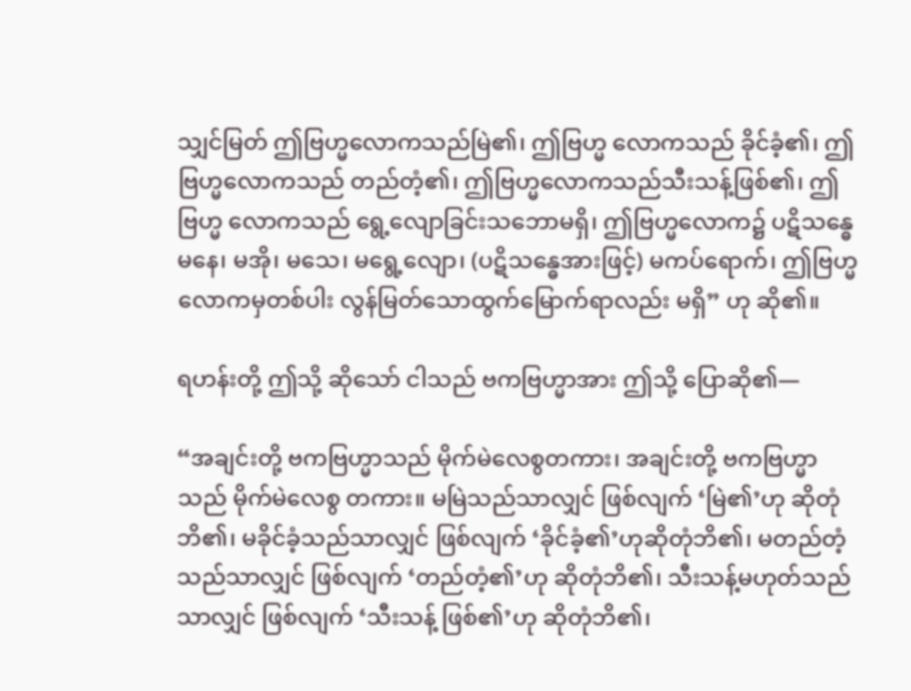သျှင်မြတ် ဤဗြဟ္မလောကသည်မြဲ၏၊ ဤဗြဟ္မ လောကသည် ခိုင်ခံ့၏၊ ဤဗြဟ္မလောကသည် တည်တံ့၏၊ ဤဗြဟ္မလောကသည်သီးသန့်ဖြစ်၏၊ ဤဗြဟ္မ လောကသည် ရွေ့လျောခြင်းသဘောမရှိ၊ ဤဗြဟ္မလောက၌ ပဋိသန္ဓေမနေ၊ မအို၊ မသေ၊ မရွေ့လျော၊ (ပဋိသန္ဓေအားဖြင့်) မကပ်ရောက်၊ ဤဗြဟ္မလောကမှတစ်ပါး လွန်မြတ်သောထွက်မြောက်ရာလည်း မရှိ” ဟု ဆို၏။

ရဟန်းတို့ ဤသို့ ဆိုသော် ငါသည် ဗကဗြဟ္မာအား ဤသို့ ပြောဆို၏—

“အချင်းတို့ ဗကဗြဟ္မာသည် မိုက်မဲလေစွတကား၊ အချင်းတို့ ဗကဗြဟ္မာသည် မိုက်မဲလေစွ တကား။ မမြဲသည်သာလျှင် ဖြစ်လျက် ‘မြဲ၏’ဟု ဆိုတုံဘိ၏၊ မခိုင်ခံ့သည်သာလျှင် ဖြစ်လျက် ‘ခိုင်ခံ့၏’ဟုဆိုတုံဘိ၏၊ မတည်တံ့သည်သာလျှင် ဖြစ်လျက် ‘တည်တံ့၏’ဟု ဆိုတုံဘိ၏၊ သီးသန့်မဟုတ်သည်သာလျှင် ဖြစ်လျက် ‘သီးသန့် ဖြစ်၏’ဟု ဆိုတုံဘိ၏၊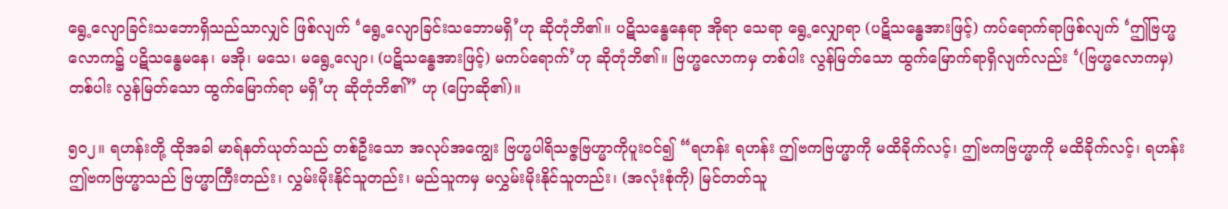ရွေ့လျောခြင်းသဘောရှိသည်သာလျှင် ဖြစ်လျက် ‘ရွေ့လျောခြင်းသဘောမရှိ’ဟု ဆိုတုံဘိ၏။ ပဋိသန္ဓေနေရာ အိုရာ သေရာ ရွေ့လျှောရာ (ပဋိသန္ဓေအားဖြင့်) ကပ်ရောက်ရာဖြစ်လျက် ‘ဤဗြဟ္မလောက၌ ပဋိသန္ဓေမနေ၊ မအို၊ မသေ၊ မရွေ့လျော၊ (ပဋိသန္ဓေအားဖြင့်) မကပ်ရောက်’ဟု ဆိုတုံဘိ၏။ ဗြဟ္မလောကမှ တစ်ပါး လွန်မြတ်သော ထွက်မြောက်ရာရှိလျက်လည်း ‘(ဗြဟ္မလောကမှ) တစ်ပါး လွန်မြတ်သော ထွက်မြောက်ရာ မရှိ’ဟု ဆိုတုံဘိ၏” ဟု (ပြောဆို၏)။

၅ဝ၂။ ရဟန်းတို့ ထိုအခါ မာရ်နတ်ယုတ်သည် တစ်ဦးသော အလုပ်အကျွေး ဗြဟ္မပါရိသဇ္ဇဗြဟ္မာကိုပူးဝင်၍ “ရဟန်း ရဟန်း ဤဗကဗြဟ္မာကို မထိခိုက်လင့်၊ ဤဗကဗြဟ္မာကို မထိခိုက်လင့်၊ ရဟန်း ဤဗကဗြဟ္မာသည် ဗြဟ္မာကြီးတည်း၊ လွှမ်းမိုးနိုင်သူတည်း၊ မည်သူကမှ မလွှမ်းမိုးနိုင်သူတည်း၊ (အလုံးစုံကို) မြင်တတ်သူ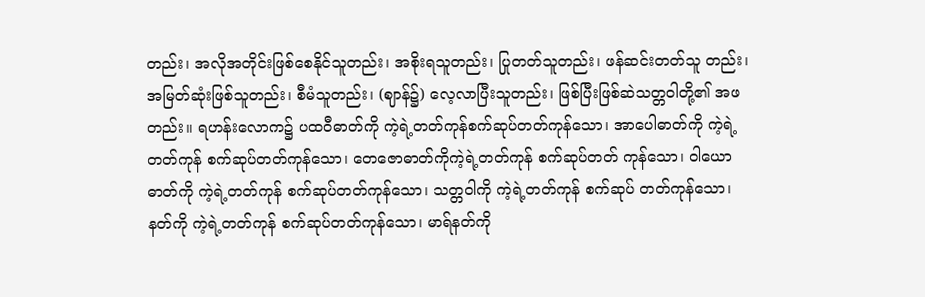တည်း၊ အလိုအတိုင်းဖြစ်စေနိုင်သူတည်း၊ အစိုးရသူတည်း၊ ပြုတတ်သူတည်း၊ ဖန်ဆင်းတတ်သူ တည်း၊ အမြတ်ဆုံးဖြစ်သူတည်း၊ စီမံသူတည်း၊ (ဈာန်၌) လေ့လာပြီးသူတည်း၊ ဖြစ်ပြီးဖြစ်ဆဲသတ္တဝါတို့၏ အဖတည်း။ ရဟန်းလောက၌ ပထဝီဓာတ်ကို ကဲ့ရဲ့တတ်ကုန်စက်ဆုပ်တတ်ကုန်သော၊ အာပေါဓာတ်ကို ကဲ့ရဲ့တတ်ကုန် စက်ဆုပ်တတ်ကုန်သော၊ တေဇောဓာတ်ကိုကဲ့ရဲ့တတ်ကုန် စက်ဆုပ်တတ် ကုန်သော၊ ဝါယောဓာတ်ကို ကဲ့ရဲ့တတ်ကုန် စက်ဆုပ်တတ်ကုန်သော၊ သတ္တဝါကို ကဲ့ရဲ့တတ်ကုန် စက်ဆုပ် တတ်ကုန်သော၊ နတ်ကို ကဲ့ရဲ့တတ်ကုန် စက်ဆုပ်တတ်ကုန်သော၊ မာရ်နတ်ကို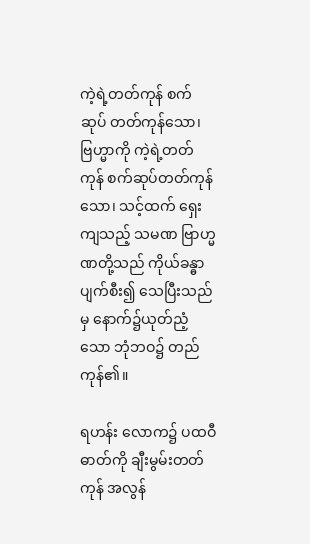ကဲ့ရဲ့တတ်ကုန် စက်ဆုပ် တတ်ကုန်သော၊ ဗြဟ္မာကို ကဲ့ရဲ့တတ်ကုန် စက်ဆုပ်တတ်ကုန်သော၊ သင့်ထက် ရှေးကျသည့် သမဏ ဗြာဟ္မဏတို့သည် ကိုယ်ခန္ဓာပျက်စီး၍ သေပြီးသည်မှ နောက်၌ယုတ်ညံ့သော ဘုံဘဝ၌ တည်ကုန်၏။

ရဟန်း လောက၌ ပထဝီဓာတ်ကို ချီးမွမ်းတတ်ကုန် အလွန်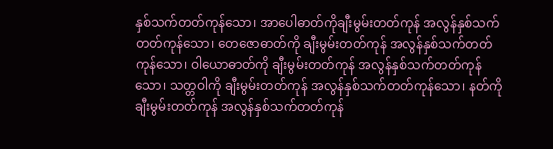နှစ်သက်တတ်ကုန်သော၊ အာပေါဓာတ်ကိုချီးမွမ်းတတ်ကုန် အလွန်နှစ်သက်တတ်ကုန်သော၊ တေဇောဓာတ်ကို ချီးမွမ်းတတ်ကုန် အလွန်နှစ်သက်တတ်ကုန်သော၊ ဝါယောဓာတ်ကို ချီးမွမ်းတတ်ကုန် အလွန်နှစ်သက်တတ်ကုန်သော၊ သတ္တဝါကို ချီးမွမ်းတတ်ကုန် အလွန်နှစ်သက်တတ်ကုန်သော၊ နတ်ကို ချီးမွမ်းတတ်ကုန် အလွန်နှစ်သက်တတ်ကုန်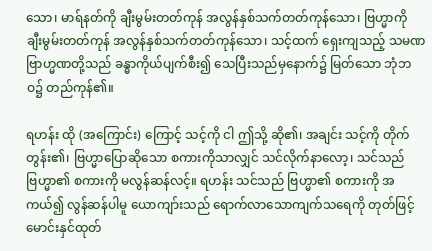သော၊ မာရ်နတ်ကို ချီးမွမ်းတတ်ကုန် အလွန်နှစ်သက်တတ်ကုန်သော၊ ဗြဟ္မာကို ချီးမွမ်းတတ်ကုန် အလွန်နှစ်သက်တတ်ကုန်သော၊ သင့်ထက် ရှေးကျသည့် သမဏဗြာဟ္မဏတို့သည် ခန္ဓာကိုယ်ပျက်စီး၍ သေပြီးသည်မှနောက်၌ မြတ်သော ဘုံဘဝ၌ တည်ကုန်၏။

ရဟန်း ထို (အကြောင်း) ကြောင့် သင့်ကို ငါ ဤသို့ ဆို၏၊ အချင်း သင့်ကို တိုက်တွန်း၏၊ ဗြဟ္မာပြောဆိုသော စကားကိုသာလျှင် သင်လိုက်နာလော့၊ သင်သည် ဗြဟ္မာ၏ စကားကို မလွန်ဆန်လင့်။ ရဟန်း သင်သည် ဗြဟ္မာ၏ စကားကို အကယ်၍ လွန်ဆန်ပါမူ ယောကျာ်းသည် ရောက်လာသောကျက်သရေကို တုတ်ဖြင့် မောင်းနှင်ထုတ်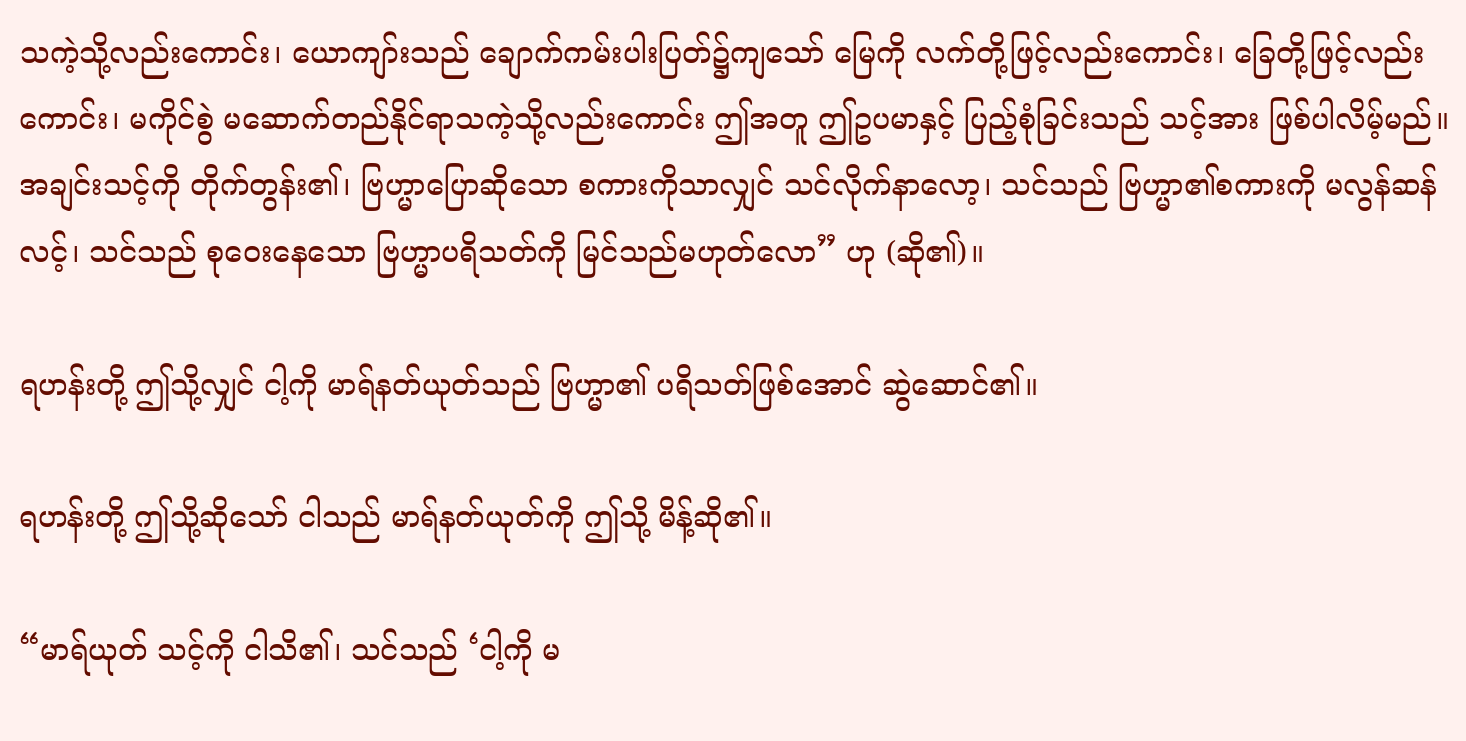သကဲ့သို့လည်းကောင်း၊ ယောကျာ်းသည် ချောက်ကမ်းပါးပြတ်၌ကျသော် မြေကို လက်တို့ဖြင့်လည်းကောင်း၊ ခြေတို့ဖြင့်လည်းကောင်း၊ မကိုင်စွဲ မဆောက်တည်နိုင်ရာသကဲ့သို့လည်းကောင်း ဤအတူ ဤဥပမာနှင့် ပြည့်စုံခြင်းသည် သင့်အား ဖြစ်ပါလိမ့်မည်။ အချင်းသင့်ကို တိုက်တွန်း၏၊ ဗြဟ္မာပြောဆိုသော စကားကိုသာလျှင် သင်လိုက်နာလော့၊ သင်သည် ဗြဟ္မာ၏စကားကို မလွန်ဆန်လင့်၊ သင်သည် စုဝေးနေသော ဗြဟ္မာပရိသတ်ကို မြင်သည်မဟုတ်လော” ဟု (ဆို၏)။

ရဟန်းတို့ ဤသို့လျှင် ငါ့ကို မာရ်နတ်ယုတ်သည် ဗြဟ္မာ၏ ပရိသတ်ဖြစ်အောင် ဆွဲဆောင်၏။

ရဟန်းတို့ ဤသို့ဆိုသော် ငါသည် မာရ်နတ်ယုတ်ကို ဤသို့ မိန့်ဆို၏။

“မာရ်ယုတ် သင့်ကို ငါသိ၏၊ သင်သည် ‘ငါ့ကို မ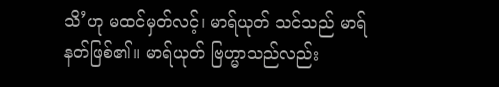သိ’ဟု မထင်မှတ်လင့်၊ မာရ်ယုတ် သင်သည် မာရ်နတ်ဖြစ်၏။ မာရ်ယုတ် ဗြဟ္မာသည်လည်း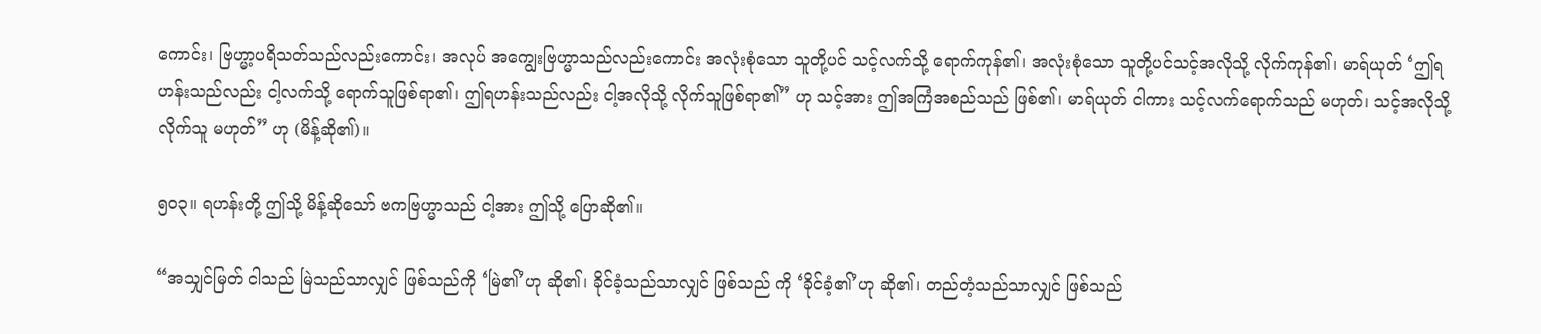ကောင်း၊ ဗြဟ္မာ့ပရိသတ်သည်လည်းကောင်း၊ အလုပ် အကျွေးဗြဟ္မာသည်လည်းကောင်း အလုံးစုံသော သူတို့ပင် သင့်လက်သို့ ရောက်ကုန်၏၊ အလုံးစုံသော သူတို့ပင်သင့်အလိုသို့ လိုက်ကုန်၏၊ မာရ်ယုတ် ‘ဤရဟန်းသည်လည်း ငါ့လက်သို့ ရောက်သူဖြစ်ရာ၏၊ ဤရဟန်းသည်လည်း ငါ့အလိုသို့ လိုက်သူဖြစ်ရာ၏” ဟု သင့်အား ဤအကြံအစည်သည် ဖြစ်၏၊ မာရ်ယုတ် ငါကား သင့်လက်ရောက်သည် မဟုတ်၊ သင့်အလိုသို့ လိုက်သူ မဟုတ်” ဟု (မိန့်ဆို၏)။

၅ဝ၃။ ရဟန်းတို့ ဤသို့ မိန့်ဆိုသော် ဗကဗြဟ္မာသည် ငါ့အား ဤသို့ ပြောဆို၏။

“အသျှင်မြတ် ငါသည် မြဲသည်သာလျှင် ဖြစ်သည်ကို ‘မြဲ၏’ဟု ဆို၏၊ ခိုင်ခံ့သည်သာလျှင် ဖြစ်သည် ကို ‘ခိုင်ခံ့၏’ဟု ဆို၏၊ တည်တံ့သည်သာလျှင် ဖြစ်သည်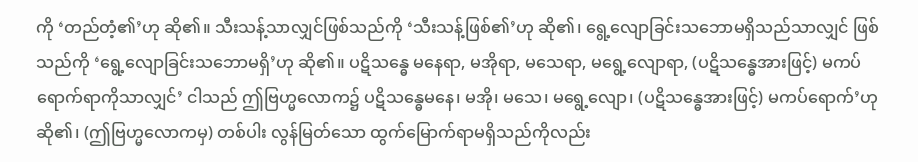ကို ‘တည်တံ့၏’ဟု ဆို၏။ သီးသန့်သာလျှင်ဖြစ်သည်ကို ‘သီးသန့်ဖြစ်၏’ဟု ဆို၏၊ ရွေ့လျောခြင်းသဘောမရှိသည်သာလျှင် ဖြစ်သည်ကို ‘ရွေ့လျောခြင်းသဘောမရှိ’ဟု ဆို၏။ ပဋိသန္ဓေ မနေရာ, မအိုရာ, မသေရာ, မရွေ့လျောရာ, (ပဋိသန္ဓေအားဖြင့်) မကပ်ရောက်ရာကိုသာလျှင်’ ငါသည် ဤဗြဟ္မလောက၌ ပဋိသန္ဓေမနေ၊ မအို၊ မသေ၊ မရွေ့လျော၊ (ပဋိသန္ဓေအားဖြင့်) မကပ်ရောက်’ဟု ဆို၏၊ (ဤဗြဟ္မလောကမှ) တစ်ပါး လွန်မြတ်သော ထွက်မြောက်ရာမရှိသည်ကိုလည်း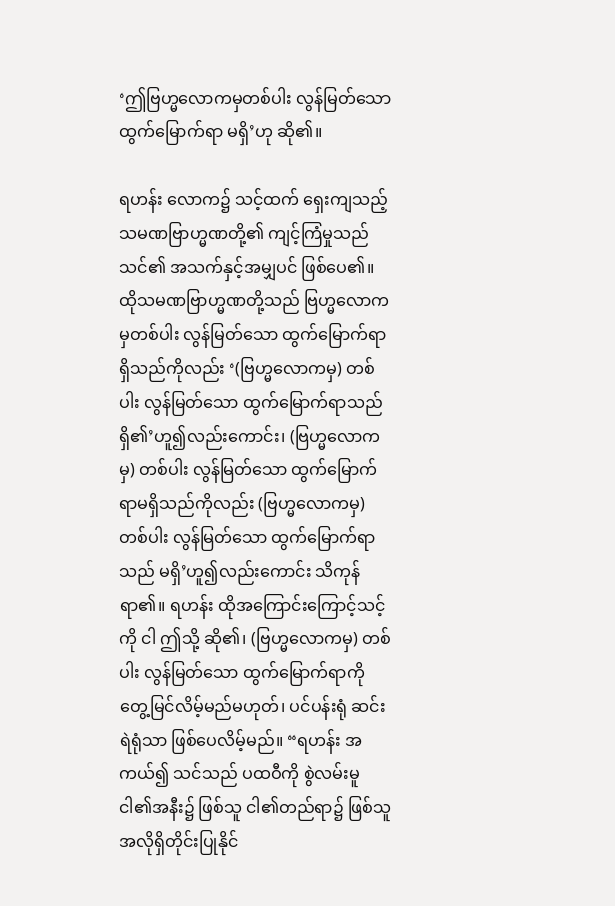‘ဤဗြဟ္မလောကမှတစ်ပါး လွန်မြတ်သော ထွက်မြောက်ရာ မရှိ’ဟု ဆို၏။

ရဟန်း လောက၌ သင့်ထက် ရှေးကျသည့် သမဏဗြာဟ္မဏတို့၏ ကျင့်ကြံမှုသည် သင်၏ အသက်နှင့်အမျှပင် ဖြစ်ပေ၏။ ထိုသမဏဗြာဟ္မဏတို့သည် ဗြဟ္မလောကမှတစ်ပါး လွန်မြတ်သော ထွက်မြောက်ရာရှိသည်ကိုလည်း ‘(ဗြဟ္မလောကမှ) တစ်ပါး လွန်မြတ်သော ထွက်မြောက်ရာသည်ရှိ၏’ဟူ၍လည်းကောင်း၊ (ဗြဟ္မလောကမှ) တစ်ပါး လွန်မြတ်သော ထွက်မြောက်ရာမရှိသည်ကိုလည်း (ဗြဟ္မလောကမှ) တစ်ပါး လွန်မြတ်သော ထွက်မြောက်ရာသည် မရှိ’ဟူ၍လည်းကောင်း သိကုန်ရာ၏။ ရဟန်း ထိုအကြောင်းကြောင့်သင့်ကို ငါ ဤသို့ ဆို၏၊ (ဗြဟ္မလောကမှ) တစ်ပါး လွန်မြတ်သော ထွက်မြောက်ရာကို တွေ့မြင်လိမ့်မည်မဟုတ်၊ ပင်ပန်းရုံ ဆင်းရဲရုံသာ ဖြစ်ပေလိမ့်မည်။ “ရဟန်း အကယ်၍ သင်သည် ပထဝီကို စွဲလမ်းမူငါ၏အနီး၌ ဖြစ်သူ ငါ၏တည်ရာ၌ ဖြစ်သူ အလိုရှိတိုင်းပြုနိုင်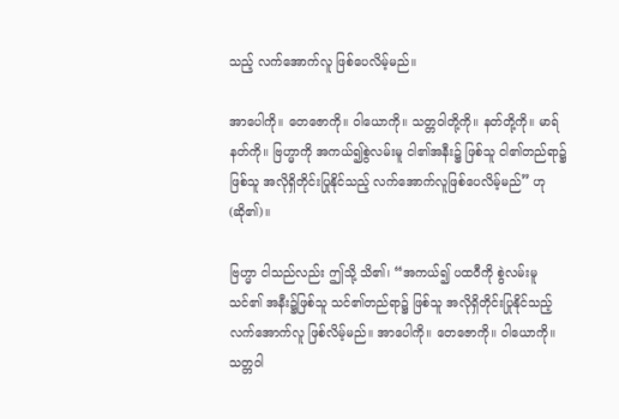သည့် လက်အောက်လူ ဖြစ်ပေလိမ့်မည်။

အာပေါကို။ တေဇောကို။ ဝါယောကို။ သတ္တဝါတို့ကို။ နတ်တို့ကို။ မာရ်နတ်ကို။ ဗြဟ္မာကို အကယ်၍စွဲလမ်းမူ ငါ၏အနီး၌ ဖြစ်သူ ငါ၏တည်ရာ၌ ဖြစ်သူ အလိုရှိတိုင်းပြုနိုင်သည့် လက်အောက်လူဖြစ်ပေလိမ့်မည်” ဟု (ဆို၏)။

ဗြဟ္မာ ငါသည်လည်း ဤသို့ သိ၏၊ “အကယ်၍ ပထဝီကို စွဲလမ်းမူ သင်၏ အနီး၌ဖြစ်သူ သင်၏တည်ရာ၌ ဖြစ်သူ အလိုရှိတိုင်းပြုနိုင်သည့် လက်အောက်လူ ဖြစ်လိမ့်မည်။ အာပေါကို။ တေဇောကို။ ဝါယောကို။ သတ္တဝါ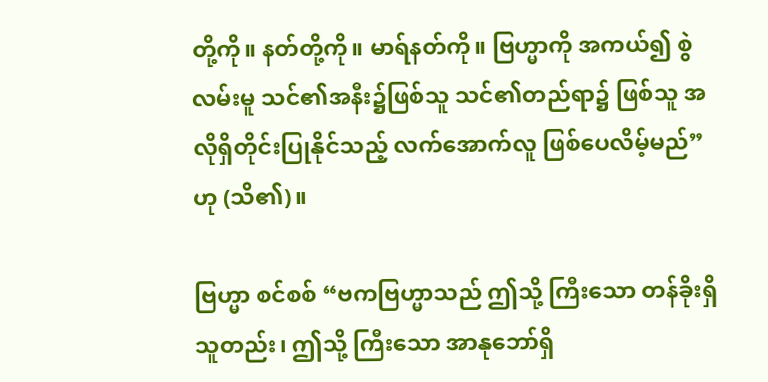တို့ကို။ နတ်တို့ကို။ မာရ်နတ်ကို။ ဗြဟ္မာကို အကယ်၍ စွဲလမ်းမူ သင်၏အနီး၌ဖြစ်သူ သင်၏တည်ရာ၌ ဖြစ်သူ အလိုရှိတိုင်းပြုနိုင်သည့် လက်အောက်လူ ဖြစ်ပေလိမ့်မည်” ဟု (သိ၏)။

ဗြဟ္မာ စင်စစ် “ဗကဗြဟ္မာသည် ဤသို့ ကြီးသော တန်ခိုးရှိသူတည်း၊ ဤသို့ ကြီးသော အာနုဘော်ရှိ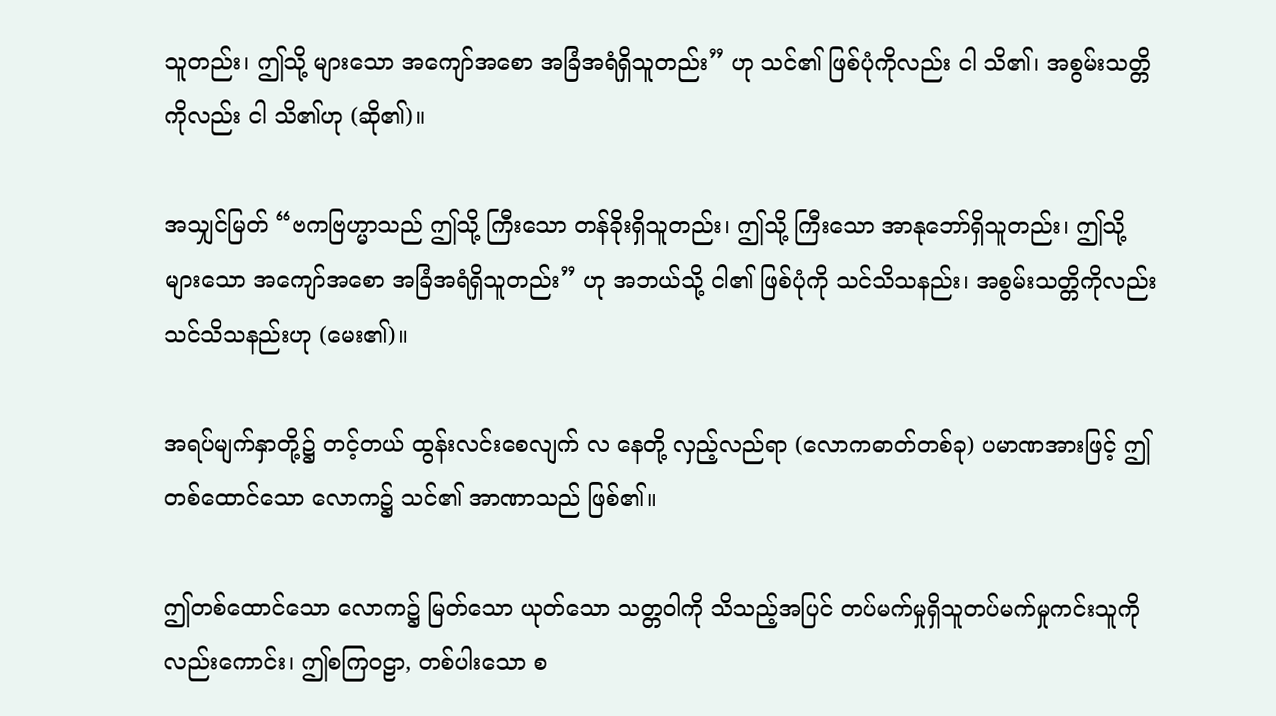သူတည်း၊ ဤသို့ များသော အကျော်အစော အခြံအရံရှိသူတည်း” ဟု သင်၏ ဖြစ်ပုံကိုလည်း ငါ သိ၏၊ အစွမ်းသတ္တိကိုလည်း ငါ သိ၏ဟု (ဆို၏)။

အသျှင်မြတ် “ဗကဗြဟ္မာသည် ဤသို့ ကြီးသော တန်ခိုးရှိသူတည်း၊ ဤသို့ ကြီးသော အာနုဘော်ရှိသူတည်း၊ ဤသို့ များသော အကျော်အစော အခြံအရံရှိသူတည်း” ဟု အဘယ်သို့ ငါ၏ ဖြစ်ပုံကို သင်သိသနည်း၊ အစွမ်းသတ္တိကိုလည်း သင်သိသနည်းဟု (မေး၏)။

အရပ်မျက်နှာတို့၌ တင့်တယ် ထွန်းလင်းစေလျက် လ နေတို့ လှည့်လည်ရာ (လောကဓာတ်တစ်ခု) ပမာဏအားဖြင့် ဤတစ်ထောင်သော လောက၌ သင်၏ အာဏာသည် ဖြစ်၏။

ဤတစ်ထောင်သော လောက၌ မြတ်သော ယုတ်သော သတ္တဝါကို သိသည့်အပြင် တပ်မက်မှုရှိသူတပ်မက်မှုကင်းသူကိုလည်းကောင်း၊ ဤစကြဝဠာ, တစ်ပါးသော စ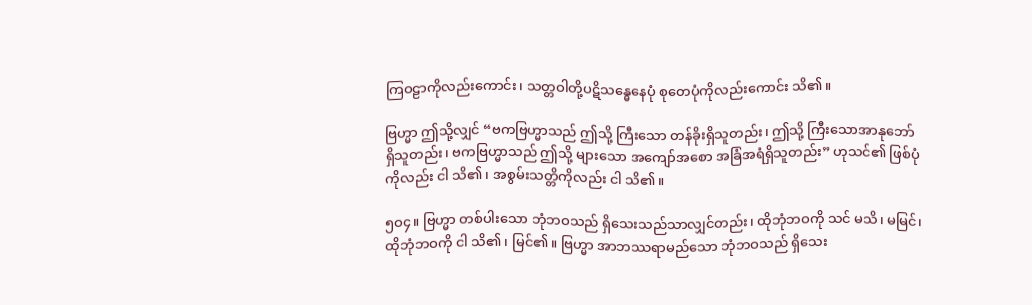ကြဝဠာကိုလည်းကောင်း၊ သတ္တဝါတို့ပဋိသန္ဓေနေပုံ စုတေပုံကိုလည်းကောင်း သိ၏။

ဗြဟ္မာ ဤသို့လျှင် “ဗကဗြဟ္မာသည် ဤသို့ ကြီးသော တန်ခိုးရှိသူတည်း၊ ဤသို့ ကြီးသောအာနုဘော်ရှိသူတည်း၊ ဗကဗြဟ္မာသည် ဤသို့ များသော အကျော်အစော အခြံအရံရှိသူတည်း” ဟုသင်၏ ဖြစ်ပုံကိုလည်း ငါ သိ၏၊ အစွမ်းသတ္တိကိုလည်း ငါ သိ၏။

၅ဝ၄။ ဗြဟ္မာ တစ်ပါးသော ဘုံဘဝသည် ရှိသေးသည်သာလျှင်တည်း၊ ထိုဘုံဘဝကို သင် မသိ၊ မမြင်၊ ထိုဘုံဘဝကို ငါ သိ၏၊ မြင်၏။ ဗြဟ္မာ အာဘဿရာမည်သော ဘုံဘဝသည် ရှိသေး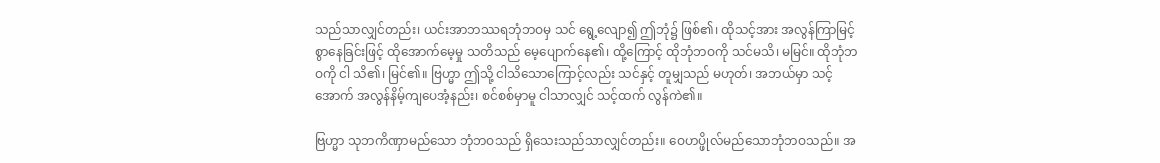သည်သာလျှင်တည်း၊ ယင်းအာဘဿရဘုံဘဝမှ သင် ရွေ့လျော၍ ဤဘုံ၌ ဖြစ်၏၊ ထိုသင့်အား အလွန်ကြာမြင့်စွာနေခြင်းဖြင့် ထိုအောက်မေ့မှု သတိသည် မေ့ပျောက်နေ၏၊ ထို့ကြောင့် ထိုဘုံဘဝကို သင်မသိ၊ မမြင်။ ထိုဘုံဘဝကို ငါ သိ၏၊ မြင်၏။ ဗြဟ္မာ ဤသို့ ငါသိသောကြောင့်လည်း သင်နှင့် တူမျှသည် မဟုတ်၊ အဘယ်မှာ သင့်အောက် အလွန်နိမ့်ကျပေအံ့နည်း၊ စင်စစ်မှာမူ ငါသာလျှင် သင့်ထက် လွန်ကဲ၏။

ဗြဟ္မာ သုဘကိဏှာမည်သော ဘုံဘဝသည် ရှိသေးသည်သာလျှင်တည်း။ ဝေဟပ္ဖိုလ်မည်သောဘုံဘဝသည်။ အ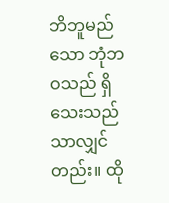ဘိဘူမည်သော ဘုံဘဝသည် ရှိသေးသည်သာလျှင်တည်း။ ထို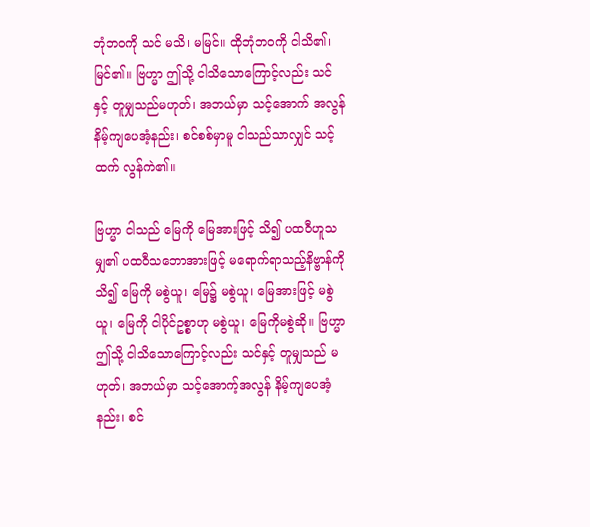ဘုံဘဝကို သင် မသိ၊ မမြင်။ ထိုဘုံဘဝကို ငါသိ၏၊ မြင်၏။ ဗြဟ္မာ ဤသို့ ငါသိသောကြောင့်လည်း သင်နှင့် တူမျှသည်မဟုတ်၊ အဘယ်မှာ သင့်အောက် အလွန်နိမ့်ကျပေအံ့နည်း၊ စင်စစ်မှာမူ ငါသည်သာလျှင် သင့်ထက် လွန်ကဲ၏။

ဗြဟ္မာ ငါသည် မြေကို မြေအားဖြင့် သိ၍ ပထဝီဟူသမျှ၏ ပထဝီသဘောအားဖြင့် မရောက်ရာသည့်နိဗ္ဗာန်ကို သိ၍ မြေကို မစွဲယူ၊ မြေ၌ မစွဲယူ၊ မြေအားဖြင့် မစွဲယူ၊ မြေကို ငါပိုင်ဥစ္စာဟု မစွဲယူ၊ မြေကိုမစွဲဆို။ ဗြဟ္မာ ဤသို့ ငါသိသောကြောင့်လည်း သင်နှင့် တူမျှသည် မဟုတ်၊ အဘယ်မှာ သင့်အောက့်အလွန် နိမ့်ကျပေအံ့နည်း၊ စင်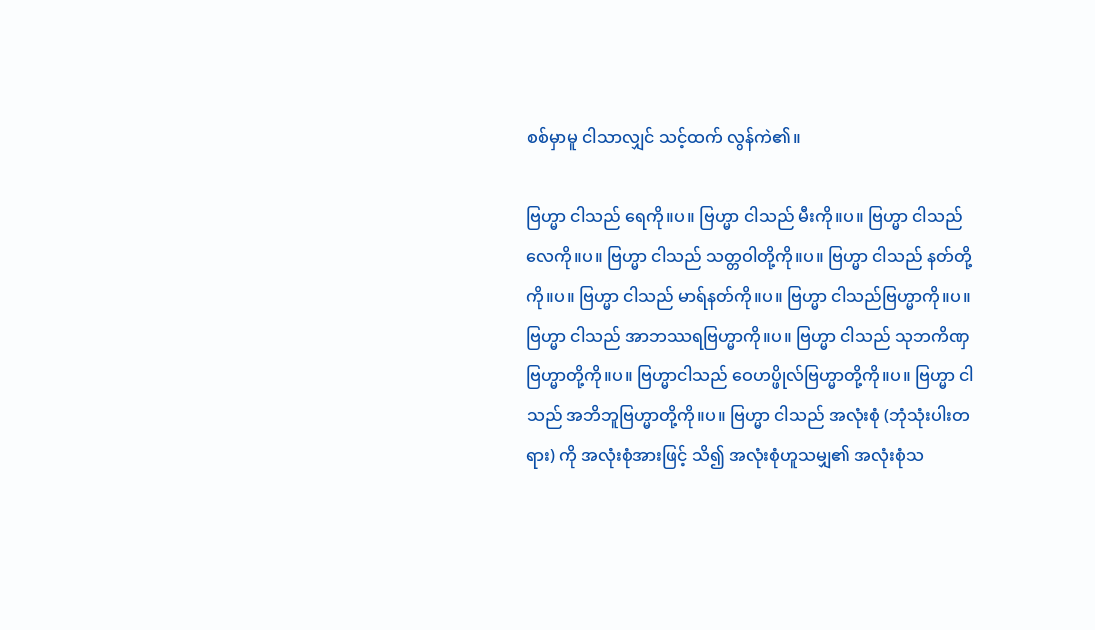စစ်မှာမူ ငါသာလျှင် သင့်ထက် လွန်ကဲ၏။

ဗြဟ္မာ ငါသည် ရေကို။ပ။ ဗြဟ္မာ ငါသည် မီးကို။ပ။ ဗြဟ္မာ ငါသည် လေကို။ပ။ ဗြဟ္မာ ငါသည် သတ္တဝါတို့ကို။ပ။ ဗြဟ္မာ ငါသည် နတ်တို့ကို။ပ။ ဗြဟ္မာ ငါသည် မာရ်နတ်ကို။ပ။ ဗြဟ္မာ ငါသည်ဗြဟ္မာကို။ပ။ ဗြဟ္မာ ငါသည် အာဘဿရဗြဟ္မာကို။ပ။ ဗြဟ္မာ ငါသည် သုဘကိဏှဗြဟ္မာတို့ကို။ပ။ ဗြဟ္မာငါသည် ဝေဟပ္ဖိုလ်ဗြဟ္မာတို့ကို။ပ။ ဗြဟ္မာ ငါသည် အဘိဘူဗြဟ္မာတို့ကို။ပ။ ဗြဟ္မာ ငါသည် အလုံးစုံ (ဘုံသုံးပါးတရား) ကို အလုံးစုံအားဖြင့် သိ၍ အလုံးစုံဟူသမျှ၏ အလုံးစုံသ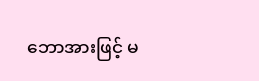ဘောအားဖြင့် မ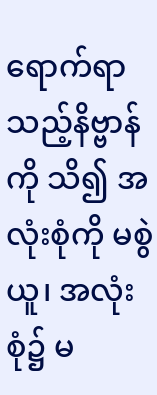ရောက်ရာသည့်နိဗ္ဗာန်ကို သိ၍ အလုံးစုံကို မစွဲယူ၊ အလုံးစုံ၌ မ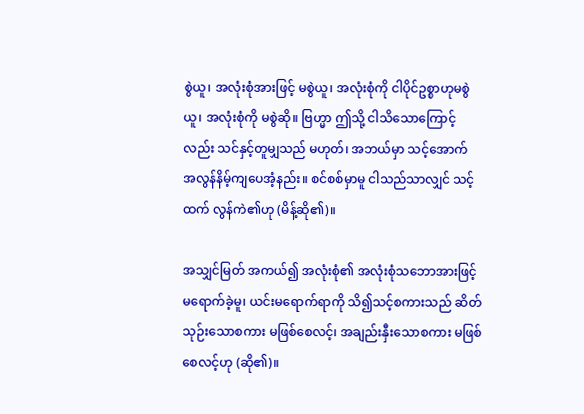စွဲယူ၊ အလုံးစုံအားဖြင့် မစွဲယူ၊ အလုံးစုံကို ငါပိုင်ဥစ္စာဟုမစွဲယူ၊ အလုံးစုံကို မစွဲဆို။ ဗြဟ္မာ ဤသို့ ငါသိသောကြောင့်လည်း သင်နှင့်တူမျှသည် မဟုတ်၊ အဘယ်မှာ သင့်အောက် အလွန်နိမ့်ကျပေအံ့နည်း။ စင်စစ်မှာမူ ငါသည်သာလျှင် သင့်ထက် လွန်ကဲ၏ဟု (မိန့်ဆို၏)။

အသျှင်မြတ် အကယ်၍ အလုံးစုံ၏ အလုံးစုံသဘောအားဖြင့် မရောက်ခဲ့မူ၊ ယင်းမရောက်ရာကို သိ၍သင့်စကားသည် ဆိတ်သုဉ်းသောစကား မဖြစ်စေလင့်၊ အချည်းနှီးသောစကား မဖြစ်စေလင့်ဟု (ဆို၏)။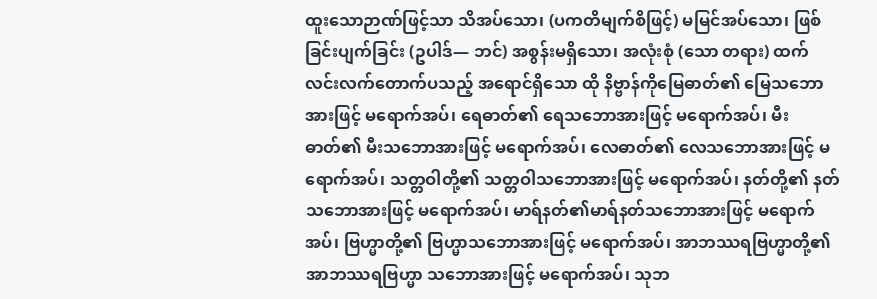ထူးသောဉာဏ်ဖြင့်သာ သိအပ်သော၊ (ပကတိမျက်စိဖြင့်) မမြင်အပ်သော၊ ဖြစ်ခြင်းပျက်ခြင်း (ဥပါဒ်— ဘင်) အစွန်းမရှိသော၊ အလုံးစုံ (သော တရား) ထက် လင်းလက်တောက်ပသည့် အရောင်ရှိသော ထို နိဗ္ဗာန်ကိုမြေဓာတ်၏ မြေသဘောအားဖြင့် မရောက်အပ်၊ ရေဓာတ်၏ ရေသဘောအားဖြင့် မရောက်အပ်၊ မီးဓာတ်၏ မီးသဘောအားဖြင့် မရောက်အပ်၊ လေဓာတ်၏ လေသဘောအားဖြင့် မရောက်အပ်၊ သတ္တဝါတို့၏ သတ္တဝါသဘောအားဖြင့် မရောက်အပ်၊ နတ်တို့၏ နတ်သဘောအားဖြင့် မရောက်အပ်၊ မာရ်နတ်၏မာရ်နတ်သဘောအားဖြင့် မရောက်အပ်၊ ဗြဟ္မာတို့၏ ဗြဟ္မာသဘောအားဖြင့် မရောက်အပ်၊ အာဘဿရဗြဟ္မာတို့၏ အာဘဿရဗြဟ္မာ သဘောအားဖြင့် မရောက်အပ်၊ သုဘ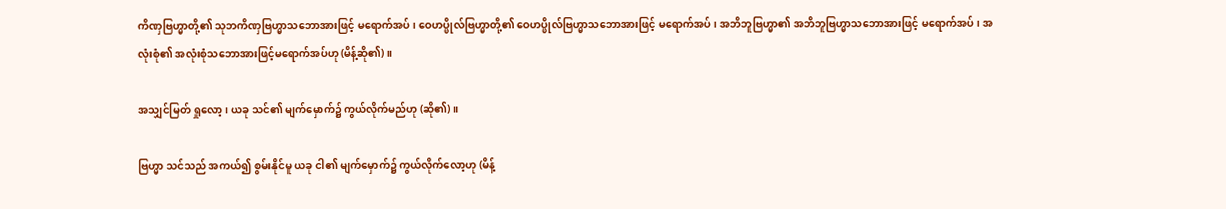ကိဏှဗြဟ္မာတို့၏ သုဘကိဏှဗြဟ္မာသဘောအားဖြင့် မရောက်အပ်၊ ဝေဟပ္ဖိုလ်ဗြဟ္မာတို့၏ ဝေဟပ္ဖိုလ်ဗြဟ္မာသဘောအားဖြင့် မရောက်အပ်၊ အဘိဘူဗြဟ္မာ၏ အဘိဘူဗြဟ္မာသဘောအားဖြင့် မရောက်အပ်၊ အလုံးစုံ၏ အလုံးစုံသဘောအားဖြင့်မရောက်အပ်ဟု (မိန့်ဆို၏)။

အသျှင်မြတ် ရှုလော့၊ ယခု သင်၏ မျက်မှောက်၌ ကွယ်လိုက်မည်ဟု (ဆို၏)။

ဗြဟ္မာ သင်သည် အကယ်၍ စွမ်းနိုင်မူ ယခု ငါ၏ မျက်မှောက်၌ ကွယ်လိုက်လော့ဟု (မိန့်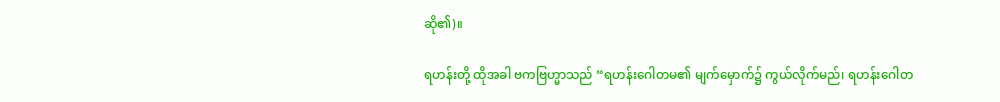ဆို၏)။

ရဟန်းတို့ ထိုအခါ ဗကဗြဟ္မာသည် “ရဟန်းဂေါတမ၏ မျက်မှောက်၌ ကွယ်လိုက်မည်၊ ရဟန်းဂေါတ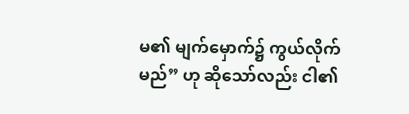မ၏ မျက်မှောက်၌ ကွယ်လိုက်မည်” ဟု ဆိုသော်လည်း ငါ၏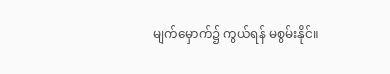မျက်မှောက်၌ ကွယ်ရန် မစွမ်းနိုင်။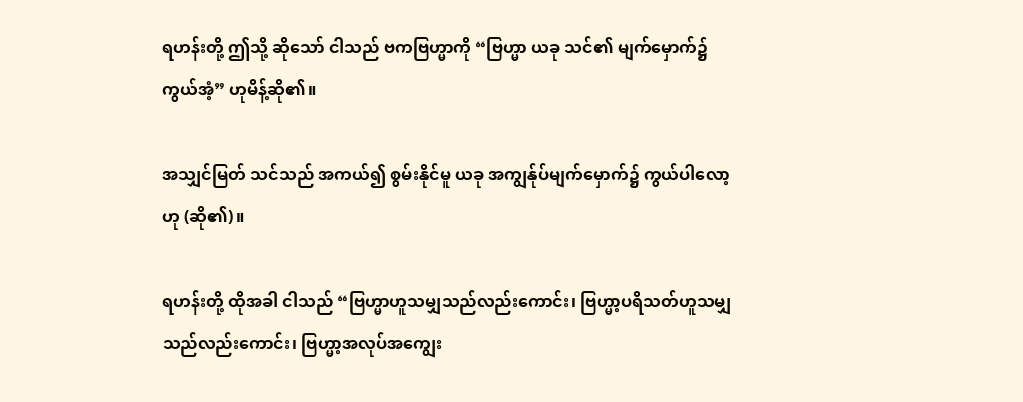ရဟန်းတို့ ဤသို့ ဆိုသော် ငါသည် ဗကဗြဟ္မာကို “ဗြဟ္မာ ယခု သင်၏ မျက်မှောက်၌ ကွယ်အံ့” ဟုမိန့်ဆို၏။

အသျှင်မြတ် သင်သည် အကယ်၍ စွမ်းနိုင်မူ ယခု အကျွန်ုပ်မျက်မှောက်၌ ကွယ်ပါလော့ဟု (ဆို၏)။

ရဟန်းတို့ ထိုအခါ ငါသည် “ဗြဟ္မာဟူသမျှသည်လည်းကောင်း၊ ဗြဟ္မာ့ပရိသတ်ဟူသမျှသည်လည်းကောင်း၊ ဗြဟ္မာ့အလုပ်အကျွေး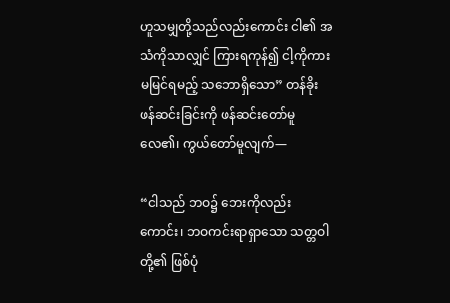ဟူသမျှတို့သည်လည်းကောင်း ငါ၏ အသံကိုသာလျှင် ကြားရကုန်၍ ငါ့ကိုကား မမြင်ရမည့် သဘောရှိသော” တန်ခိုးဖန်ဆင်းခြင်းကို ဖန်ဆင်းတော်မူလေ၏၊ ကွယ်တော်မူလျက်—

“ငါသည် ဘဝ၌ ဘေးကိုလည်းကောင်း၊ ဘဝကင်းရာရှာသော သတ္တဝါတို့၏ ဖြစ်ပုံ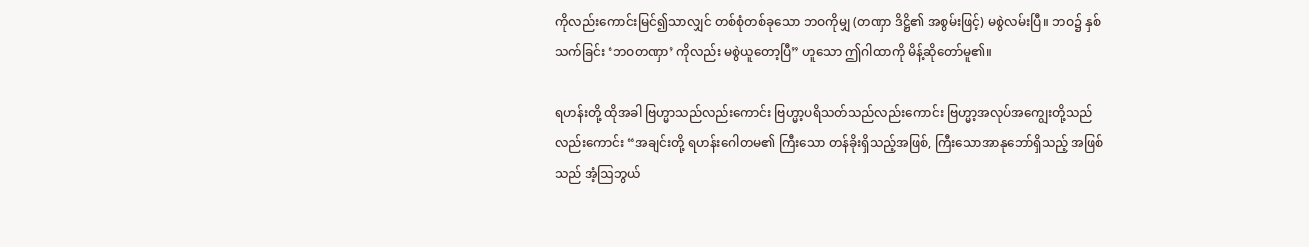ကိုလည်းကောင်းမြင်၍သာလျှင် တစ်စုံတစ်ခုသော ဘဝကိုမျှ (တဏှာ ဒိဋ္ဌိ၏ အစွမ်းဖြင့်) မစွဲလမ်းပြီ။ ဘဝ၌ နှစ်သက်ခြင်း ‘ဘဝတဏှာ’ ကိုလည်း မစွဲယူတော့ပြီ” ဟူသော ဤဂါထာကို မိန့်ဆိုတော်မူ၏။

ရဟန်းတို့ ထိုအခါ ဗြဟ္မာသည်လည်းကောင်း ဗြဟ္မာ့ပရိသတ်သည်လည်းကောင်း ဗြဟ္မာ့အလုပ်အကျွေးတို့သည်လည်းကောင်း “အချင်းတို့ ရဟန်းဂေါတမ၏ ကြီးသော တန်ခိုးရှိသည့်အဖြစ်, ကြီးသောအာနုဘော်ရှိသည့် အဖြစ်သည် အံ့ဩဘွယ်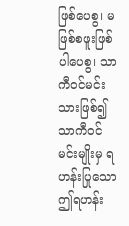ဖြစ်ပေစွ၊ မဖြစ်စဖူးဖြစ်ပါပေစွ၊ သာကီဝင်မင်းသားဖြစ်၍ သာကီဝင်မင်းမျိုးမှ ရဟန်းပြုသော ဤရဟန်း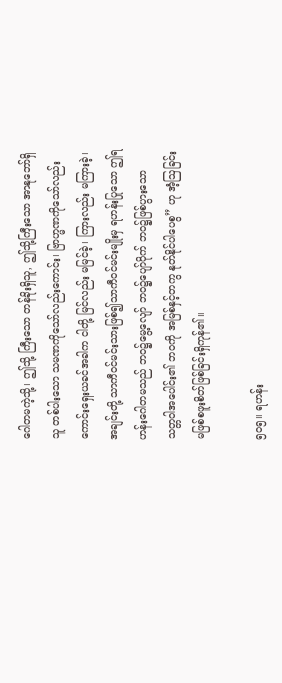ဂေါတမကဲ့သို့၊ ဤသို့ ကြီးသော တန်ခိုးရှိသူ, ဤသို့ကြီးသော အာနုဘော်ရှိသူ တစ်ပါးသော သမဏကိုသော်လည်းကောင်း၊ ဗြာဟ္မဏကိုသော်လည်းကောင်းရှေးယခင်အခါက ငါတို့ မြင်လည်း မမြင်ခဲ့၊ ကြားလည်း မကြားခဲ့၊ အချင်းတို့ သာကီဝင်မင်းသားဖြစ်၍သာကီဝင်မင်းမျိုးမှ ရဟန်းပြုသော ဤရဟန်းဂေါတမသည် ဘဝ၌မွေ့လျော် ဘဝ၌ပျော်ပိုက် ဘဝ၌ဖြစ်ပွားသော သတ္တဝါအပေါင်း၏ ဘဝကို အမြစ်နှင့်တကွ နုတ်နိုင်ပါပေစွ” ဟု အံ့ဩခြင်း မဖြစ်စဖူးစိတ်ဖြစ်ခြင်းရှိကုန်၏။

၅ဝ၅။ ရဟန်း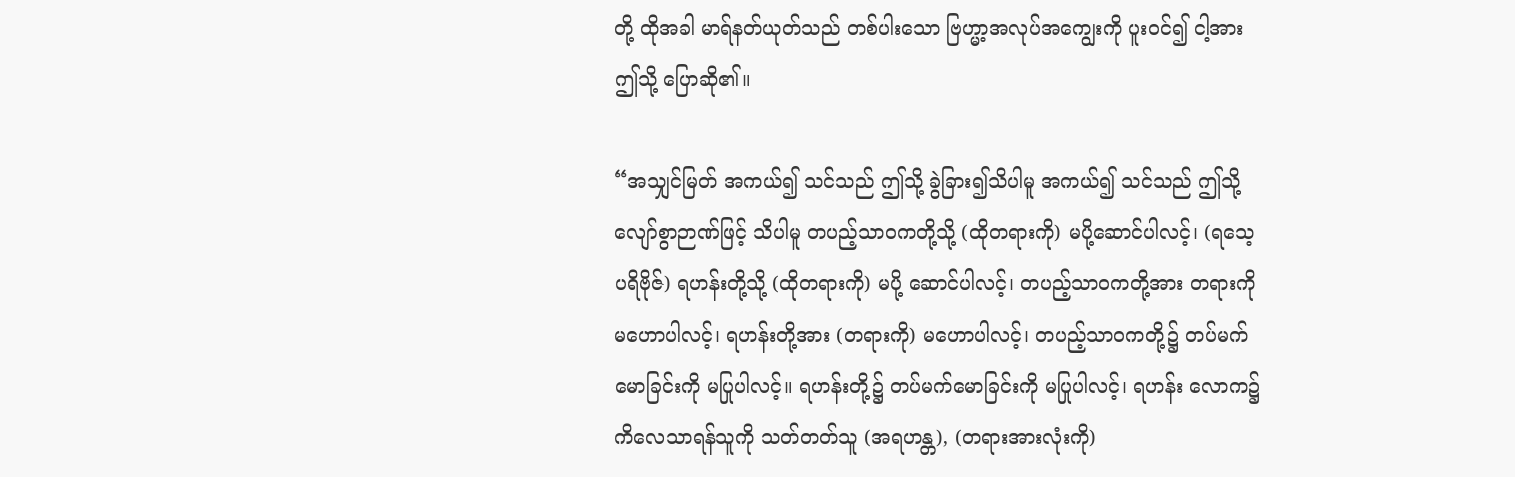တို့ ထိုအခါ မာရ်နတ်ယုတ်သည် တစ်ပါးသော ဗြဟ္မာ့အလုပ်အကျွေးကို ပူးဝင်၍ ငါ့အားဤသို့ ပြောဆို၏။

“အသျှင်မြတ် အကယ်၍ သင်သည် ဤသို့ ခွဲခြား၍သိပါမူ အကယ်၍ သင်သည် ဤသို့လျော်စွာဉာဏ်ဖြင့် သိပါမူ တပည့်သာဝကတို့သို့ (ထိုတရားကို) မပို့ဆောင်ပါလင့်၊ (ရသေ့ပရိဗိုဇ်) ရဟန်းတို့သို့ (ထိုတရားကို) မပို့ ဆောင်ပါလင့်၊ တပည့်သာဝကတို့အား တရားကို မဟောပါလင့်၊ ရဟန်းတို့အား (တရားကို) မဟောပါလင့်၊ တပည့်သာဝကတို့၌ တပ်မက်မောခြင်းကို မပြုပါလင့်။ ရဟန်းတို့၌ တပ်မက်မောခြင်းကို မပြုပါလင့်၊ ရဟန်း လောက၌ ကိလေသာရန်သူကို သတ်တတ်သူ (အရဟန္တ), (တရားအားလုံးကို)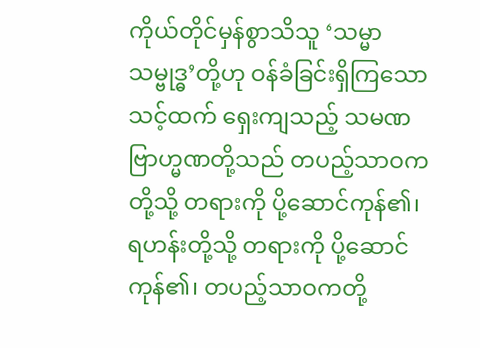ကိုယ်တိုင်မှန်စွာသိသူ ‘သမ္မာသမ္ဗုဒ္ဓ’တို့ဟု ဝန်ခံခြင်းရှိကြသော သင့်ထက် ရှေးကျသည့် သမဏဗြာဟ္မဏတို့သည် တပည့်သာဝကတို့သို့ တရားကို ပို့ဆောင်ကုန်၏၊ ရဟန်းတို့သို့ တရားကို ပို့ဆောင်ကုန်၏၊ တပည့်သာဝကတို့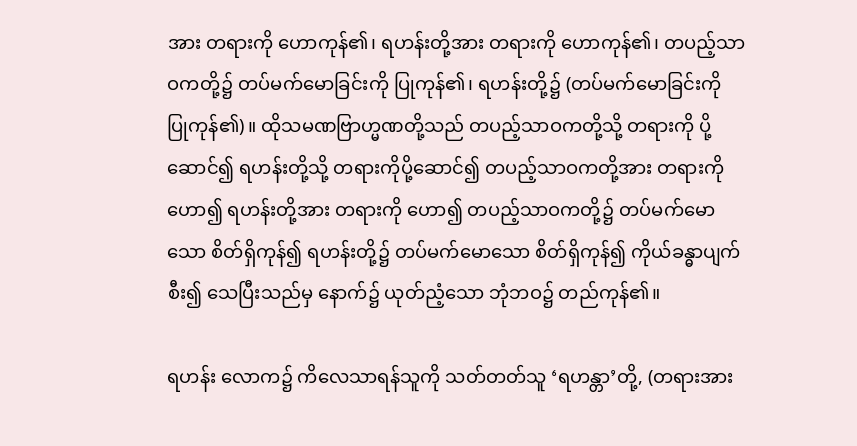အား တရားကို ဟောကုန်၏၊ ရဟန်းတို့အား တရားကို ဟောကုန်၏၊ တပည့်သာဝကတို့၌ တပ်မက်မောခြင်းကို ပြုကုန်၏၊ ရဟန်းတို့၌ (တပ်မက်မောခြင်းကို ပြုကုန်၏)။ ထိုသမဏဗြာဟ္မဏတို့သည် တပည့်သာဝကတို့သို့ တရားကို ပို့ဆောင်၍ ရဟန်းတို့သို့ တရားကိုပို့ဆောင်၍ တပည့်သာဝကတို့အား တရားကို ဟော၍ ရဟန်းတို့အား တရားကို ဟော၍ တပည့်သာဝကတို့၌ တပ်မက်မောသော စိတ်ရှိကုန်၍ ရဟန်းတို့၌ တပ်မက်မောသော စိတ်ရှိကုန်၍ ကိုယ်ခန္ဓာပျက်စီး၍ သေပြီးသည်မှ နောက်၌ ယုတ်ညံ့သော ဘုံဘဝ၌ တည်ကုန်၏။

ရဟန်း လောက၌ ကိလေသာရန်သူကို သတ်တတ်သူ ‘ရဟန္တာ’တို့, (တရားအား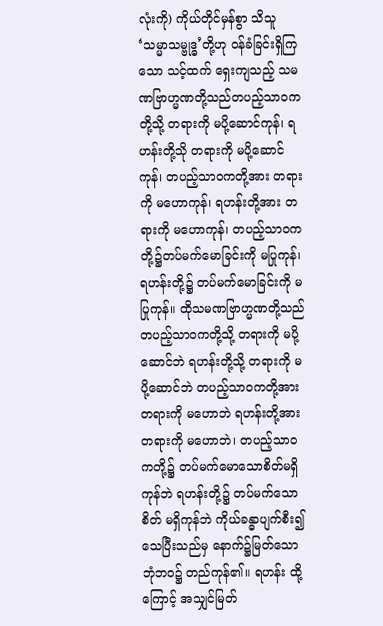လုံးကို) ကိုယ်တိုင်မှန်စွာ သိသူ ‘သမ္မာသမ္ဗုဒ္ဓ’တို့ဟု ဝန်ခံခြင်းရှိကြသော သင့်ထက် ရှေးကျသည့် သမဏဗြာဟ္မဏတို့သည်တပည့်သာဝကတို့သို့ တရားကို မပို့ဆောင်ကုန်၊ ရဟန်းတို့သို တရားကို မပို့ဆောင်ကုန်၊ တပည့်သာဝကတို့အား တရားကို မဟောကုန်၊ ရဟန်းတို့အား တရားကို မဟောကုန်၊ တပည့်သာဝကတို့၌တပ်မက်မောခြင်းကို မပြုကုန်၊ ရဟန်းတို့၌ တပ်မက်မောခြင်းကို မပြုကုန်။ ထိုသမဏဗြာဟ္မဏတို့သည်တပည့်သာဝကတို့သို့ တရားကို မပို့ဆောင်ဘဲ ရဟန်းတို့သို့ တရားကို မပို့ဆောင်ဘဲ တပည့်သာဝကတို့အား တရားကို မဟောဘဲ ရဟန်းတို့အား တရားကို မဟောဘဲ၊ တပည့်သာဝကတို့၌ တပ်မက်မောသောစိတ်မရှိကုန်ဘဲ ရဟန်းတို့၌ တပ်မက်သောစိတ် မရှိကုန်ဘဲ ကိုယ်ခန္ဓာပျက်စီး၍ သေပြီးသည်မှ နောက်၌မြတ်သော ဘုံဘဝ၌ တည်ကုန်၏။ ရဟန်း ထို့ကြောင့် အသျှင်မြတ်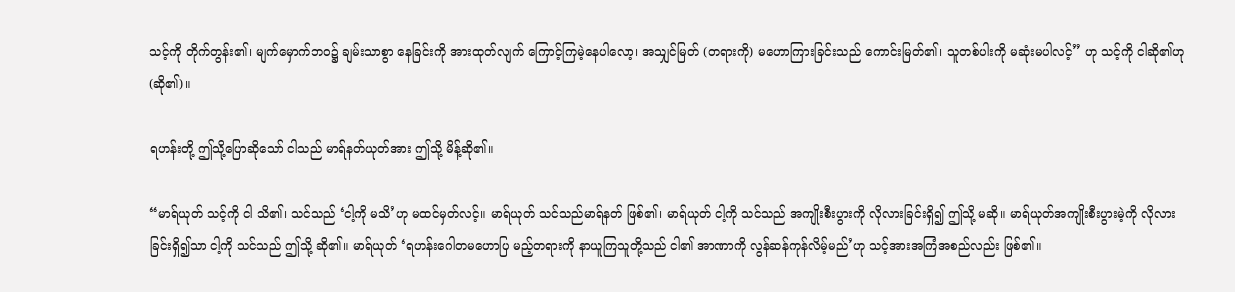သင့်ကို တိုက်တွန်း၏၊ မျက်မှောက်ဘဝ၌ ချမ်းသာစွာ နေခြင်းကို အားထုတ်လျက် ကြောင့်ကြမဲ့နေပါလော့၊ အသျှင်မြတ် (တရားကို) မဟောကြားခြင်းသည် ကောင်းမြတ်၏၊ သူတစ်ပါးကို မဆုံးမပါလင့်” ဟု သင့်ကို ငါဆို၏ဟု (ဆို၏)။

ရဟန်းတို့ ဤသို့ပြောဆိုသော် ငါသည် မာရ်နတ်ယုတ်အား ဤသို့ မိန့်ဆို၏။

“မာရ်ယုတ် သင့်ကို ငါ သိ၏၊ သင်သည် ‘ငါ့ကို မသိ’ဟု မထင်မှတ်လင့်။ မာရ်ယုတ် သင်သည်မာရ်နတ် ဖြစ်၏၊ မာရ်ယုတ် ငါ့ကို သင်သည် အကျိုးစီးပွားကို လိုလားခြင်းရှိ၍ ဤသို့ မဆို။ မာရ်ယုတ်အကျိုးစီးပွားမဲ့ကို လိုလားခြင်းရှိ၍သာ ငါ့ကို သင်သည် ဤသို့ ဆို၏။ မာရ်ယုတ် ‘ရဟန်းဂေါတမဟောပြ မည့်တရားကို နာယူကြသူတို့သည် ငါ၏ အာဏာကို လွန်ဆန်ကုန်လိမ့်မည်’ဟု သင့်အားအကြံအစည်လည်း ဖြစ်၏။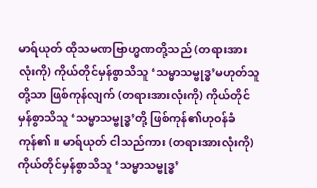မာရ်ယုတ် ထိုသမဏဗြာဟ္မဏတို့သည် (တရားအားလုံးကို) ကိုယ်တိုင်မှန်စွာသိသူ ‘သမ္မာသမ္ဗုဒ္ဓ’မဟုတ်သူတို့သာ ဖြစ်ကုန်လျက် (တရားအားလုံးကို) ကိုယ်တိုင်မှန်စွာသိသူ ‘သမ္မာသမ္ဗုဒ္ဓ’တို့ ဖြစ်ကုန်၏ဟုဝန်ခံကုန်၏။ မာရ်ယုတ် ငါသည်ကား (တရားအားလုံးကို) ကိုယ်တိုင်မှန်စွာသိသူ ‘သမ္မာသမ္ဗုဒ္ဓ’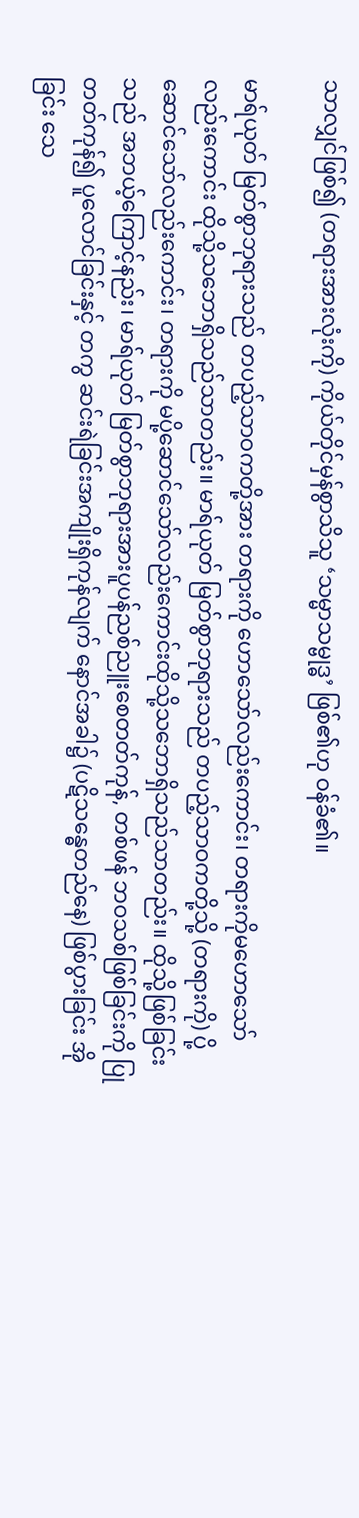သာလျှင်ဖြစ်၍ (တရားအားလုံးကို) ကိုယ်တိုင်မှန်စွာသိသူ ‘သမ္မာသမ္ဗုဒ္ဓ’ ဖြစ်၏ဟု ဝန်ခံ၏။

မာရ်ယုတ် မြတ်စွာဘုရားသည် တပည့်သာဝကတို့အား တရားကို ဟောသော်လည်းကောင်း၊ တရားကိုမဟောသော်လည်းကောင်း ထိုသို့သဘောရှိသည်သာတည်း။ မာရ်ယုတ် မြတ်စွာဘုရားသည် တပည့်သာဝကတို့သို့ (တရားကို) ပို့ဆောင်သော်လည်းကောင်း၊ တရားကို မပို့ဆောင်သော်လည်းကောင်းထိုသို့သဘောရှိသည်သာတည်း။ ထိုသို့ဖြစ်ခြင်းသည် အဘယ့်ကြောင့်နည်း၊ မာရ်ယုတ် မြတ်စွာဘုရားအားပူပန်ညစ်ညူးစေတတ်ကုန်, တစ်ဖန် ဘဝသစ်ဖြစ်ခြင်းကို ပြုတတ်ကုန်၍ ပူလောင်ခြင်းနှင့် တကွ ဆင်းရဲခြင်းအကျိုးရှိကုန်လျက် နောင်အခါ၌ (ပဋိသန္ဓေတည်နေ) ဖြစ်ပွားခြင်း အိုခြင်း သေ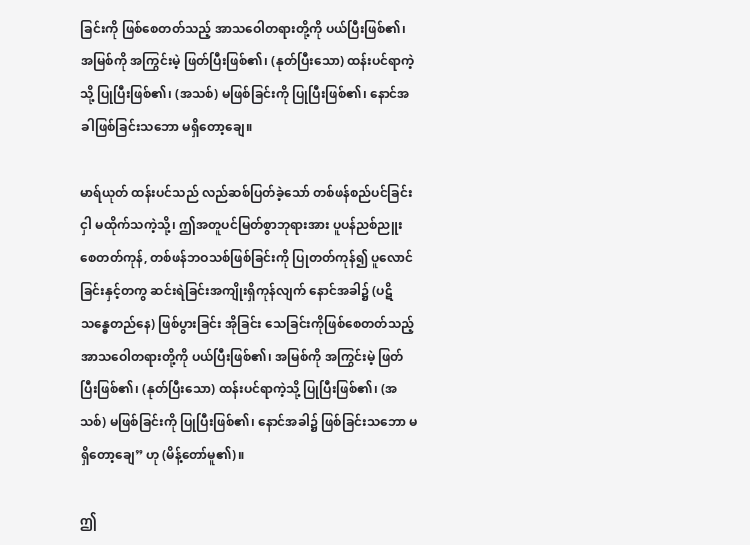ခြင်းကို ဖြစ်စေတတ်သည့် အာသဝေါတရားတို့ကို ပယ်ပြီးဖြစ်၏၊ အမြစ်ကို အကြွင်းမဲ့ ဖြတ်ပြီးဖြစ်၏၊ (နုတ်ပြီးသော) ထန်းပင်ရာကဲ့သို့ ပြုပြီးဖြစ်၏၊ (အသစ်) မဖြစ်ခြင်းကို ပြုပြီးဖြစ်၏၊ နောင်အခါဖြစ်ခြင်းသဘော မရှိတော့ချေ။

မာရ်ယုတ် ထန်းပင်သည် လည်ဆစ်ပြတ်ခဲ့သော် တစ်ဖန်စည်ပင်ခြင်းငှါ မထိုက်သကဲ့သို့၊ ဤအတူပင်မြတ်စွာဘုရားအား ပူပန်ညစ်ညူးစေတတ်ကုန်, တစ်ဖန်ဘဝသစ်ဖြစ်ခြင်းကို ပြုတတ်ကုန်၍ ပူလောင်ခြင်းနှင့်တကွ ဆင်းရဲခြင်းအကျိုးရှိကုန်လျက် နောင်အခါ၌ (ပဋိသန္ဓေတည်နေ) ဖြစ်ပွားခြင်း အိုခြင်း သေခြင်းကိုဖြစ်စေတတ်သည့် အာသဝေါတရားတို့ကို ပယ်ပြီးဖြစ်၏၊ အမြစ်ကို အကြွင်းမဲ့ ဖြတ်ပြီးဖြစ်၏၊ (နုတ်ပြီးသော) ထန်းပင်ရာကဲ့သို့ ပြုပြီးဖြစ်၏၊ (အသစ်) မဖြစ်ခြင်းကို ပြုပြီးဖြစ်၏၊ နောင်အခါ၌ ဖြစ်ခြင်းသဘော မရှိတော့ချေ” ဟု (မိန့်တော်မူ၏)။

ဤ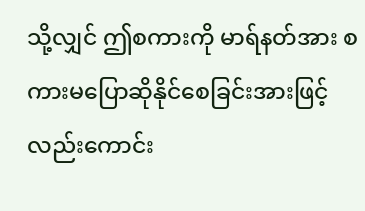သို့လျှင် ဤစကားကို မာရ်နတ်အား စကားမပြောဆိုနိုင်စေခြင်းအားဖြင့်လည်းကောင်း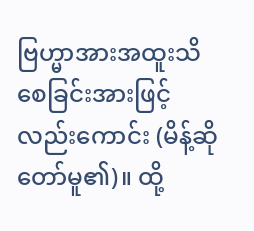ဗြဟ္မာအားအထူးသိစေခြင်းအားဖြင့်လည်းကောင်း (မိန့်ဆိုတော်မူ၏)။ ထို့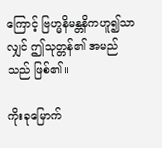ကြောင့် ဗြဟ္မနိမန္တနိကဟူ၍သာလျှင် ဤသုတ္တန်၏ အမည်သည် ဖြစ်၏။

ကိုးခုမြောက်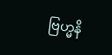ဗြဟ္မနိ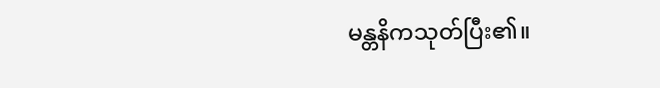မန္တနိကသုတ်ပြီး၏။